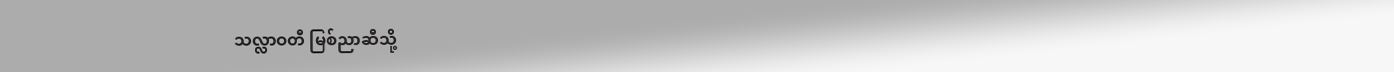သလ္လာဝတီ မြစ်ညာဆီသို့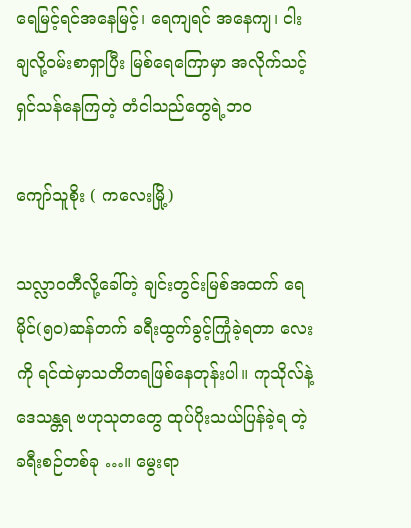ရေမြင့်ရင်အနေမြင့်၊ ရေကျရင် အနေကျ၊ ငါးချလို့ဝမ်းစာရှာပြီး မြစ်ရေကြောမှာ အလိုက်သင့်ရှင်သန်နေကြတဲ့ တံငါသည်တွေရဲ့ဘဝ

ကျော်သူစိုး ( ကလေးမြို့)

သလ္လာဝတီလို့ခေါ်တဲ့ ချင်းတွင်းမြစ်အထက် ရေမိုင်(၅ဝ)ဆန်တက် ခရီးထွက်ခွင့်ကြုံခဲ့ရတာ လေးကို ရင်ထဲမှာသတိတရဖြစ်နေတုန်းပါ။ ကုသိုလ်နဲ့ဒေသန္တရ ဗဟုသုတတွေ ထုပ်ပိုးသယ်ပြန်ခဲ့ရ တဲ့ ခရီးစဉ်တစ်ခု …။ မွေးရာ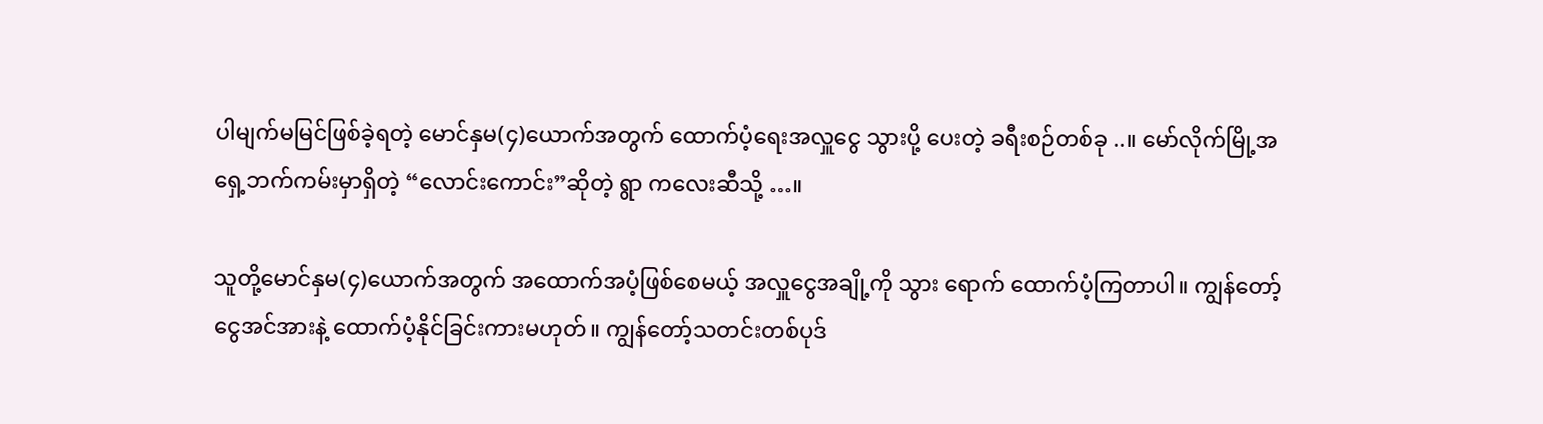ပါမျက်မမြင်ဖြစ်ခဲ့ရတဲ့ မောင်နှမ(၄)ယောက်အတွက် ထောက်ပံ့ရေးအလှူငွေ သွားပို့ ပေးတဲ့ ခရီးစဉ်တစ်ခု ..။ မော်လိုက်မြို့အရှေ့ဘက်ကမ်းမှာရှိတဲ့ “လောင်းကောင်း”ဆိုတဲ့ ရွာ ကလေးဆီသို့ …။

သူတို့မောင်နှမ(၄)ယောက်အတွက် အထောက်အပံ့ဖြစ်စေမယ့် အလှူငွေအချို့ကို သွား ရောက် ထောက်ပံ့ကြတာပါ။ ကျွန်တော့်ငွေအင်အားနဲ့ ထောက်ပံ့နိုင်ခြင်းကားမဟုတ်။ ကျွန်တော့်သတင်းတစ်ပုဒ်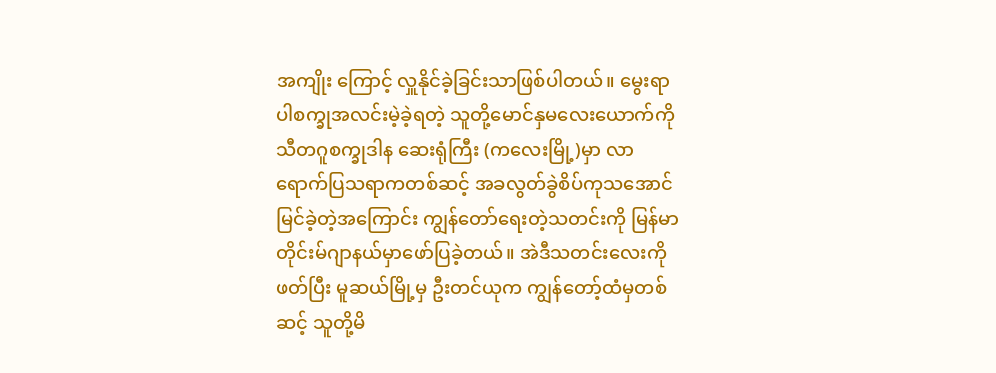အကျိုး ကြောင့် လှူနိုင်ခဲ့ခြင်းသာဖြစ်ပါတယ်။ မွေးရာပါစက္ခုအလင်းမဲ့ခဲ့ရတဲ့ သူတို့မောင်နှမလေးယောက်ကို သီတဂူစက္ခုဒါန ဆေးရုံကြီး (ကလေးမြို့)မှာ လာရောက်ပြသရာကတစ်ဆင့် အခလွတ်ခွဲစိပ်ကုသအောင်မြင်ခဲ့တဲ့အကြောင်း ကျွန်တော်ရေးတဲ့သတင်းကို မြန်မာတိုင်းမ်ဂျာနယ်မှာဖော်ပြခဲ့တယ်။ အဲဒီသတင်းလေးကိုဖတ်ပြီး မူဆယ်မြို့မှ ဦးတင်ယုက ကျွန်တော့်ထံမှတစ်ဆင့် သူတို့မိ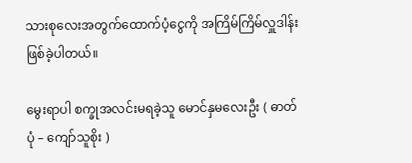သားစုလေးအတွက်ထောက်ပံ့ငွေကို အကြိမ်ကြိမ်လှူဒါန်းဖြစ်ခဲ့ပါတယ်။

မွေးရာပါ စက္ခုအလင်းမရခဲ့သူ မောင်နှမလေးဦး ( ဓာတ်ပုံ – ကျော်သူစိုး )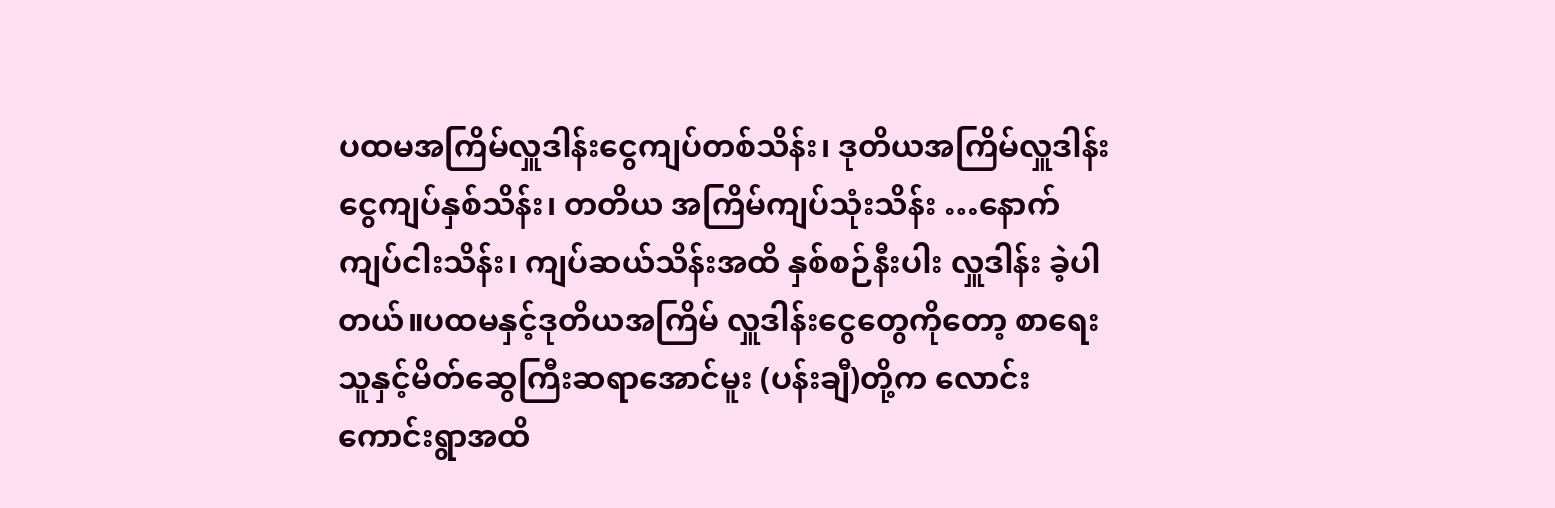ပထမအကြိမ်လှူဒါန်းငွေကျပ်တစ်သိန်း၊ ဒုတိယအကြိမ်လှူဒါန်းငွေကျပ်နှစ်သိန်း၊ တတိယ အကြိမ်ကျပ်သုံးသိန်း …နောက် ကျပ်ငါးသိန်း၊ ကျပ်ဆယ်သိန်းအထိ နှစ်စဉ်နီးပါး လှူဒါန်း ခဲ့ပါတယ်။ပထမနှင့်ဒုတိယအကြိမ် လှူဒါန်းငွေတွေကိုတော့ စာရေးသူနှင့်မိတ်ဆွေကြီးဆရာအောင်မူး (ပန်းချီ)တို့က လောင်းကောင်းရွာအထိ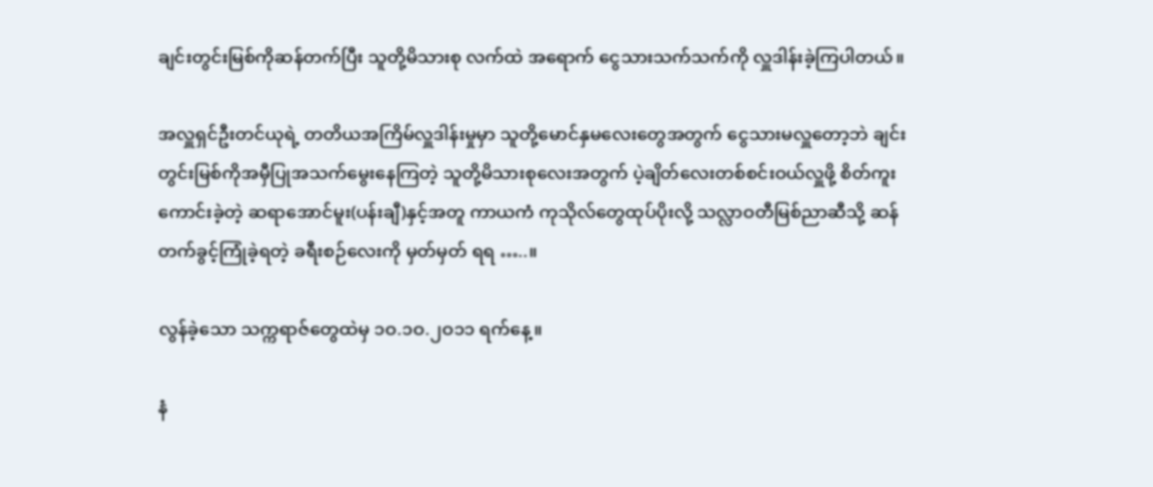ချင်းတွင်းမြစ်ကိုဆန်တက်ပြီး သူတို့မိသားစု လက်ထဲ အရောက် ငွေသားသက်သက်ကို လှူဒါန်းခဲ့ကြပါတယ်။

အလှူရှင်ဦးတင်ယုရဲ့ တတိယအကြိမ်လှူဒါန်းမှုမှာ သူတို့မောင်နှမလေးတွေအတွက် ငွေသားမလှူတော့ဘဲ ချင်းတွင်းမြစ်ကိုအမှီပြုအသက်မွေးနေကြတဲ့ သူတို့မိသားစုလေးအတွက် ပဲ့ချိတ်လေးတစ်စင်းဝယ်လှူဖို့ စိတ်ကူးကောင်းခဲ့တဲ့ ဆရာအောင်မူး(ပန်းချီ)နှင့်အတူ ကာယကံ ကုသိုလ်တွေထုပ်ပိုးလို့ သလ္လာဝတီမြစ်ညာဆီသို့ ဆန်တက်ခွင့်ကြုံခဲ့ရတဲ့ ခရီးစဉ်လေးကို မှတ်မှတ် ရရ …..။

လွန်ခဲ့သော သက္ကရာဇ်တွေထဲမှ ၁ဝ.၁ဝ.၂ဝ၁၁ ရက်နေ့။

နံ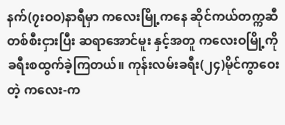နက်(၇းဝဝ)နာရီမှာ ကလေးမြို့ကနေ ဆိုင်ကယ်တက္ကဆီတစ်စီးငှားပြီး ဆရာအောင်မူး နှင့်အတူ ကလေးဝမြို့ကို ခရီးစထွက်ခဲ့ကြတယ်။ ကုန်းလမ်းခရီး(၂၄)မိုင်ကွာဝေးတဲ့ ကလေး-က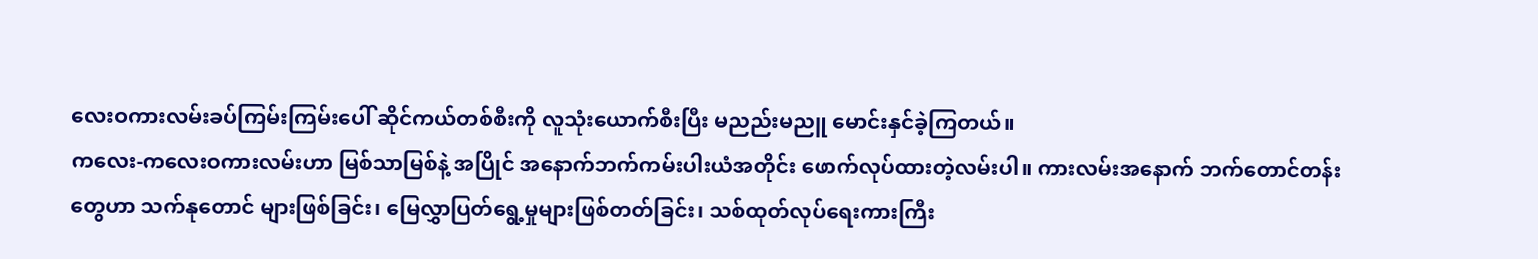လေးဝကားလမ်းခပ်ကြမ်းကြမ်းပေါ် ဆိုင်ကယ်တစ်စီးကို လူသုံးယောက်စီးပြီး မညည်းမညူ မောင်းနှင်ခဲ့ကြတယ်။
ကလေး-ကလေးဝကားလမ်းဟာ မြစ်သာမြစ်နဲ့ အပြိုင် အနောက်ဘက်ကမ်းပါးယံအတိုင်း ဖောက်လုပ်ထားတဲ့လမ်းပါ။ ကားလမ်းအနောက် ဘက်တောင်တန်းတွေဟာ သက်နုတောင် များဖြစ်ခြင်း၊ မြေလွှာပြတ်ရွေ့မှုများဖြစ်တတ်ခြင်း၊ သစ်ထုတ်လုပ်ရေးကားကြီး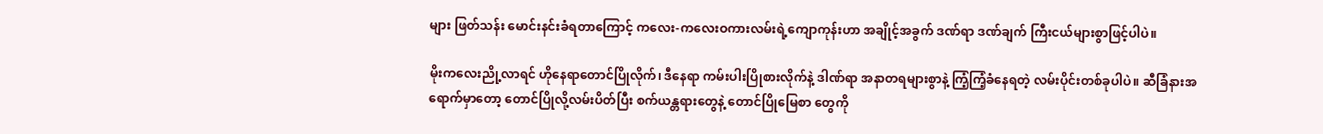များ ဖြတ်သန်း မောင်းနင်းခံရတာကြောင့် ကလေး-ကလေးဝကားလမ်းရဲ့ကျောကုန်းဟာ အချိုင့်အခွက် ဒဏ်ရာ ဒဏ်ချက် ကြီးငယ်များစွာဖြင့်ပါပဲ။

မိုးကလေးညို့လာရင် ဟိုနေရာတောင်ပြိုလိုက်၊ ဒီနေရာ ကမ်းပါးပြိုစားလိုက်နဲ့ ဒါဏ်ရာ အနာတရများစွာနဲ့ ကြံ့ကြံ့ခံနေရတဲ့ လမ်းပိုင်းတစ်ခုပါပဲ။ ဆီခြံနားအရောက်မှာတော့ တောင်ပြိုလို့လမ်းပိတ်ပြီး စက်ယန္တရားတွေနဲ့ တောင်ပြိုမြေစာ တွေကို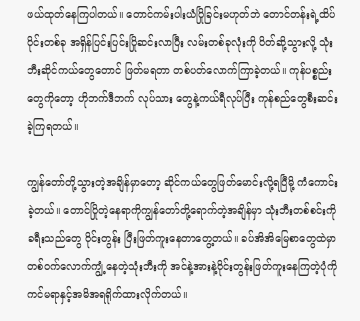ဖယ်ထုတ်နေကြပါတယ်။ တောင်ကမ်းပါးယံပြိုခြင်းမဟုတ်ဘဲ တောင်တန်းရဲ့ထိပ်ပိုင်းတစ်ခု အရှိန်ပြင်းပြင်းပြိုဆင်းလာပြီး လမ်းတစ်ခုလုံးကို ပိတ်ဆို့သွားလို့ သုံးဘီးဆိုင်ကယ်တွေတောင် ဖြတ်မရတာ တစ်ပတ်လောက်ကြာခဲ့တယ်။ ကုန်ပစ္စည်းတွေကိုတော့ ဟိုဘက်ဒီဘက် လုပ်သား တွေနဲ့ကယ်ရီလုပ်ပြီး ကုန်စည်တွေစီးဆင်းခဲ့ကြရတယ်။

ကျွန်တော်တို့သွားတဲ့အချိန်မှာတော့ ဆိုင်ကယ်တွေဖြတ်မောင်းလို့ရပြီမို့ ကံကောင်းခဲ့တယ်။ တောင်ပြိုတဲ့နေရာကိုကျွန်တော်တို့ရောက်တဲ့အချိန်မှာ သုံးဘီးတစ်စင်းကို ခရီးသည်တွေ ဝိုင်းတွန်း ပြီးဖြတ်ကူးနေတာတွေ့တယ်။ ခပ်အိအိမြေစာတွေထဲမှာ တစ်ဝက်လောက်ကျွံ့နေတဲ့သုံးဘီးကို အင်နဲ့အားနဲ့ဝိုင်းတွန်းဖြတ်ကူးနေကြတဲ့ပုံကို ကင်မရာနှင့်အမိအရရိုက်ထားလိုက်တယ်။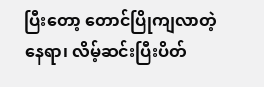ပြီးတော့ တောင်ပြိုကျလာတဲ့နေရာ၊ လိမ့်ဆင်းပြီးပိတ်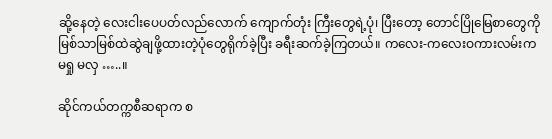ဆို့နေတဲ့ လေးငါးပေပတ်လည်လောက် ကျောက်တုံး ကြီးတွေရဲ့ပုံ၊ ပြီးတော့ တောင်ပြိုမြေစာတွေကို မြစ်သာမြစ်ထဲဆွဲချဖို့ထားတဲ့ပုံတွေရိုက်ခဲ့ပြီး ခရီးဆက်ခဲ့ကြတယ်။ ကလေး-ကလေးဝကားလမ်းက မရှု မလှ …..။

ဆိုင်ကယ်တက္ကစီဆရာက စ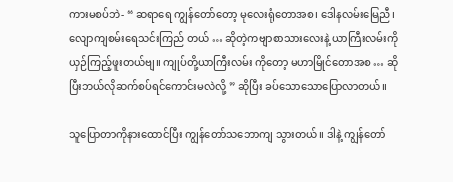ကားမစပ်ဘဲ- “ ဆရာရေ ကျွန်တော်တော့ မုလေးရုံတောအစ၊ ဒေါနလမ်းမြေညီ၊ လျောကျစမ်းရေသင်းကြည် တယ် … ဆိုတဲ့ကဗျာစာသားလေးနဲ့ ယာကြီးလမ်းကို ယှဉ်ကြည့်ဖူးတယ်ဗျ။ ကျုပ်တို့ယာကြီးလမ်း ကိုတော့ မဟာမြိုင်တောအစ … ဆိုပြီးဘယ်လိုဆက်စပ်ရင်ကောင်းမလဲလို့ ” ဆိုပြီး ခပ်သောသောပြောလာတယ်။

သူပြောတာကိုနားထောင်ပြီး ကျွန်တော်သဘောကျ သွားတယ်။ ဒါနဲ့ ကျွန်တော်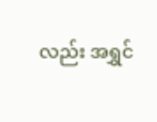လည်း အရွှင်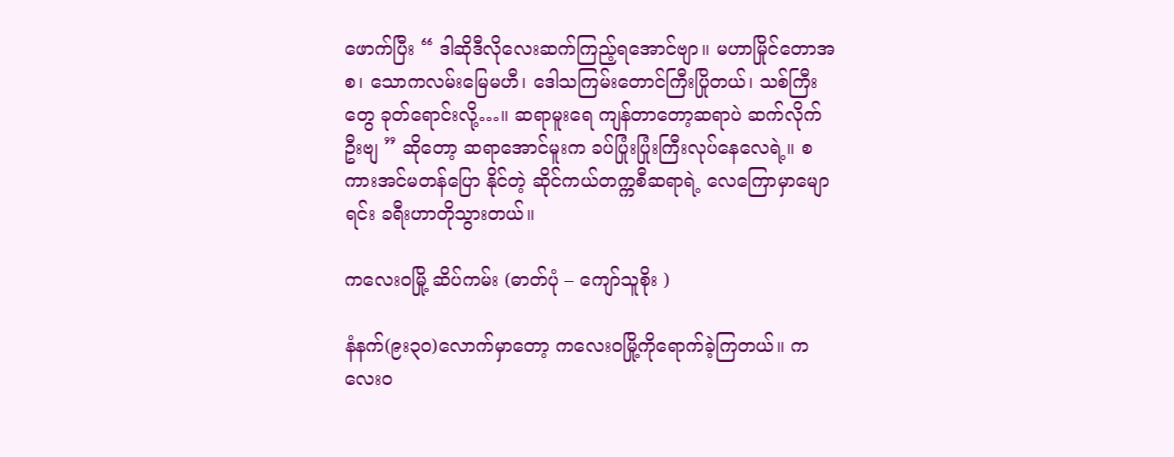ဖောက်ပြီး “ ဒါဆိုဒီလိုလေးဆက်ကြည့်ရအောင်ဗျာ။ မဟာမြိုင်တောအစ၊ သောကလမ်းမြေမဟီ၊ ဒေါသကြမ်းတောင်ကြီးပြိုတယ်၊ သစ်ကြီးတွေ ခုတ်ရောင်းလို့…။ ဆရာမူးရေ ကျန်တာတော့ဆရာပဲ ဆက်လိုက်ဦးဗျ ” ဆိုတော့ ဆရာအောင်မူးက ခပ်ပြုံးပြုံးကြီးလုပ်နေလေရဲ့။ စကားအင်မတန်ပြော နိုင်တဲ့ ဆိုင်ကယ်တက္ကစီဆရာရဲ့ လေကြောမှာမျောရင်း ခရီးဟာတိုသွားတယ်။

ကလေးဝမြို့ ဆိပ်ကမ်း (ဓာတ်ပုံ – ကျော်သူစိုး )

နံနက်(၉း၃ဝ)လောက်မှာတော့ ကလေးဝမြို့ကိုရောက်ခဲ့ကြတယ်။ ကလေးဝ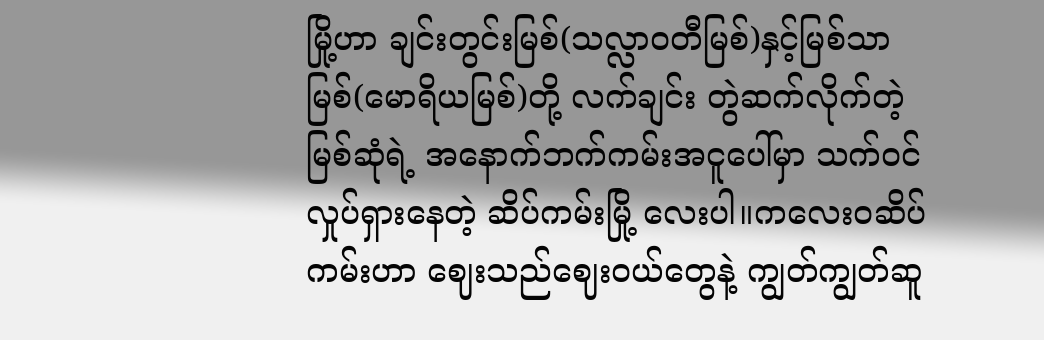မြို့ဟာ ချင်းတွင်းမြစ်(သလ္လာဝတီမြစ်)နှင့်မြစ်သာမြစ်(မောရိယမြစ်)တို့ လက်ချင်း တွဲဆက်လိုက်တဲ့မြစ်ဆုံရဲ့ အနောက်ဘက်ကမ်းအငူပေါ်မှာ သက်ဝင်လှုပ်ရှားနေတဲ့ ဆိပ်ကမ်းမြို့ လေးပါ။ကလေးဝဆိပ်ကမ်းဟာ ဈေးသည်ဈေးဝယ်တွေနဲ့ ကျွတ်ကျွတ်ဆူ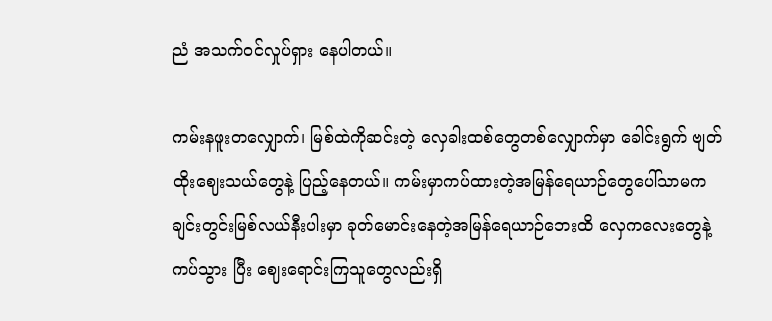ညံ အသက်ဝင်လှုပ်ရှား နေပါတယ်။

ကမ်းနဖူးတလျှောက်၊ မြစ်ထဲကိုဆင်းတဲ့ လှေခါးထစ်တွေတစ်လျှောက်မှာ ခေါင်းရွက် ဗျတ်ထိုးဈေးသယ်တွေနဲ့ ပြည့်နေတယ်။ ကမ်းမှာကပ်ထားတဲ့အမြန်ရေယာဉ်တွေပေါ်သာမက ချင်းတွင်းမြစ်လယ်နီးပါးမှာ ခုတ်မောင်းနေတဲ့အမြန်ရေယာဉ်ဘေးထိ လှေကလေးတွေနဲ့ကပ်သွား ပြီး ဈေးရောင်းကြသူတွေလည်းရှိ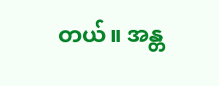တယ်။ အန္တ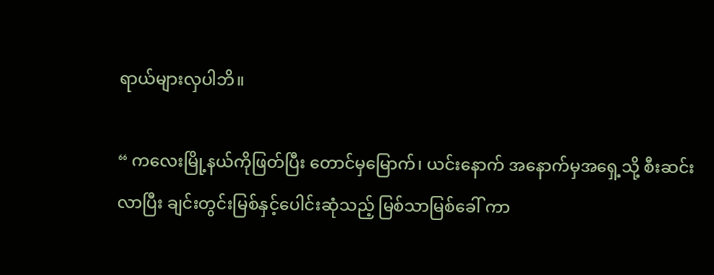ရာယ်များလှပါဘိ။

“ ကလေးမြို့နယ်ကိုဖြတ်ပြီး တောင်မှမြောက်၊ ယင်းနောက် အနောက်မှအရှေ့သို့ စီးဆင်းလာပြီး ချင်းတွင်းမြစ်နှင့်ပေါင်းဆုံသည့် မြစ်သာမြစ်ခေါ် ကာ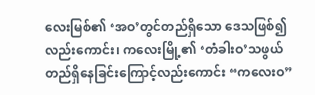လေးမြစ်၏ ‘အဝ’တွင်တည်ရှိသော ဒေသဖြစ်၍လည်းကောင်း၊ ကလေးမြို့၏ ‘တံခါးဝ’သဖွယ် တည်ရှိနေခြင်းကြောင့်လည်းကောင်း “ကလေးဝ”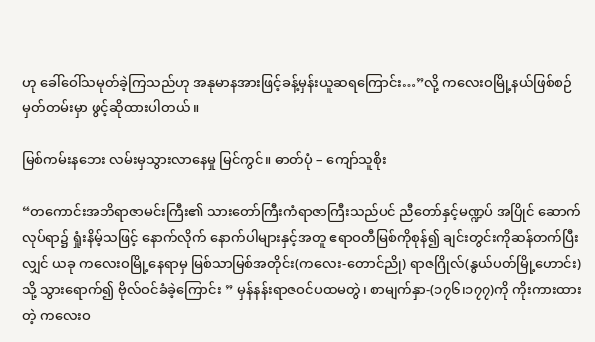ဟု ခေါ်ဝေါ်သမုတ်ခဲ့ကြသည်ဟု အနုမာနအားဖြင့်ခန့်မှန်းယူဆရကြောင်း…”လို့ ကလေးဝမြို့နယ်ဖြစ်စဉ်မှတ်တမ်းမှာ ဖွင့်ဆိုထားပါတယ်။

မြစ်ကမ်းနဘေး လမ်းမှသွားလာနေမှု မြင်ကွင်။ ဓာတ်ပုံ – ကျော်သူစိုး

“တကောင်းအဘိရာဇာမင်းကြီး၏ သားတော်ကြီးကံရာဇာကြီးသည်ပင် ညီတော်နှင့်မဏ္ဍပ် အပြိုင် ဆောက် လုပ်ရာ၌ ရှုံးနိမ့်သဖြင့် နောက်လိုက် နောက်ပါများနှင့်အတူ ဧရာဝတီမြစ်ကိုစုန်၍ ချင်းတွင်းကိုဆန်တက်ပြီးလျှင် ယခု ကလေးဝမြို့နေရာမှ မြစ်သာမြစ်အတိုင်း(ကလေး-တောင်ညို) ရာဇဂြိုလ်(နွယ်ပတ်မြို့ဟောင်း)သို့ သွားရောက်၍ ဗိုလ်ဝင်ခံခဲ့ကြောင်း ” မှန်နန်းရာဇဝင်ပထမတွဲ၊ စာမျက်နှာ-(၁၇၆၊၁၇၇)ကို ကိုးကားထားတဲ့ ကလေးဝ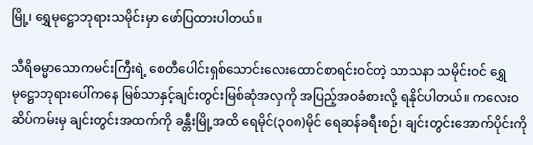မြို့၊ ရွှေမုဋ္ဌောဘုရားသမိုင်းမှာ ဖော်ပြထားပါတယ်။

သီရိဓမ္မာသောကမင်းကြီးရဲ့ စေတီပေါင်းရှစ်သောင်းလေးထောင်စာရင်းဝင်တဲ့ သာသနာ သမိုင်းဝင် ရွှေမုဋ္ဌောဘုရားပေါ်ကနေ မြစ်သာနှင့်ချင်းတွင်းမြစ်ဆုံအလှကို အပြည့်အဝခံစားလို့ ရနိုင်ပါတယ်။ ကလေးဝဆိပ်ကမ်းမှ ချင်းတွင်းအထက်ကို ခန္တီးမြို့အထိ ရေမိုင်(၃ဝ၈)မိုင် ရေဆန်ခရီးစဉ်၊ ချင်းတွင်းအောက်ပိုင်းကို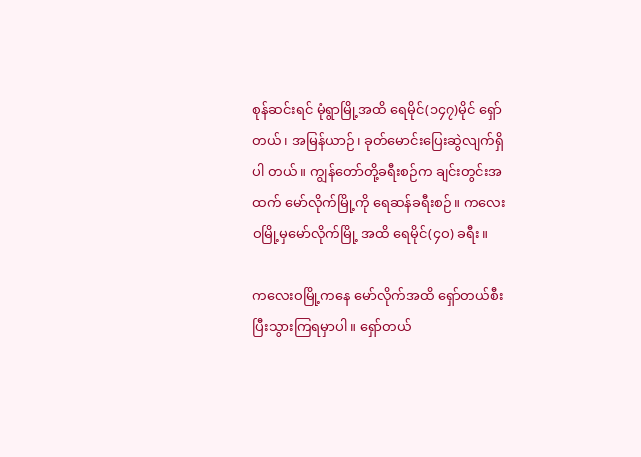စုန်ဆင်းရင် မုံရွာမြို့အထိ ရေမိုင်(၁၄၇)မိုင် ရှော်တယ်၊ အမြန်ယာဉ်၊ ခုတ်မောင်းပြေးဆွဲလျက်ရှိပါ တယ်။ ကျွန်တော်တို့ခရီးစဉ်က ချင်းတွင်းအထက် မော်လိုက်မြို့ကို ရေဆန်ခရီးစဉ်။ ကလေးဝမြို့မှမော်လိုက်မြို့ အထိ ရေမိုင်(၄ဝ) ခရီး။

ကလေးဝမြို့ကနေ မော်လိုက်အထိ ရှော်တယ်စီးပြီးသွားကြရမှာပါ။ ရှော်တယ်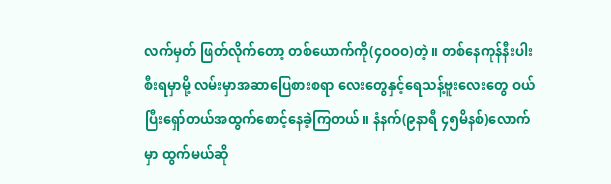လက်မှတ် ဖြတ်လိုက်တော့ တစ်ယောက်ကို(၄ဝဝဝ)တဲ့။ တစ်နေကုန်နီးပါးစီးရမှာမို့ လမ်းမှာအဆာပြေစားစရာ လေးတွေနှင့်ရေသန့်ဗူးလေးတွေ ဝယ်ပြီးရှော်တယ်အထွက်စောင့်နေခဲ့ကြတယ်။ နံနက်(၉နာရီ ၄၅မိနစ်)လောက်မှာ ထွက်မယ်ဆို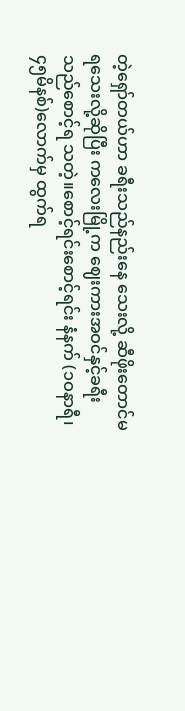တဲ့ရှော်တယ်ဟာ ခရီးသည်နည်းနေ သေးလို့ ဆီဖိုးတောင်မရသေးလို့ဆိုပြီး ကလေးမြို့က ဈေးကားအဝင်နှင့်ခရီးသည်စောင့်ရ သတဲ့။စောင့်ရင်းစောင့်ရင်း နံနက် (၁ဝနာရီ၊ ၄၅မိနစ်)လောက်မှ ထွက်ရ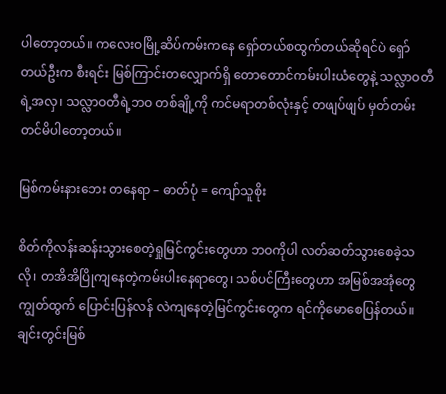ပါတော့တယ်။ ကလေးဝမြို့ဆိပ်ကမ်းကနေ ရှော်တယ်စထွက်တယ်ဆိုရင်ပဲ ရှော်တယ်ဦးက စီးရင်း မြစ်ကြာင်းတလျှောက်ရှိ တောတောင်ကမ်းပါးယံတွေနဲ့ သလ္လာဝတီရဲ့အလှ၊ သလ္လာဝတီရဲ့ဘဝ တစ်ချို့ကို ကင်မရာတစ်လုံးနှင့် တဖျပ်ဖျပ် မှတ်တမ်းတင်မိပါတော့တယ်။

မြစ်ကမ်းနားဘေး တနေရာ – ဓာတ်ပုံ = ကျော်သူစိုး

စိတ်ကိုလန်းဆန်းသွားစေတဲ့ရှုမြင်ကွင်းတွေဟာ ဘဝကိုပါ လတ်ဆတ်သွားစေခဲ့သလို၊ တအိအိပြိုကျနေတဲ့ကမ်းပါးနေရာတွေ၊ သစ်ပင်ကြီးတွေဟာ အမြစ်အအုံတွေကျွတ်ထွက် ပြောင်းပြန်လန် လဲကျနေတဲ့မြင်ကွင်းတွေက ရင်ကိုမောစေပြန်တယ်။ ချင်းတွင်းမြစ်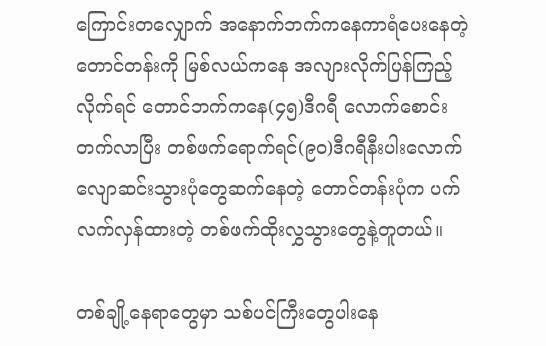ကြောင်းတလျှောက် အနောက်ဘက်ကနေကာရံပေးနေတဲ့ တောင်တန်းကို မြစ်လယ်ကနေ အလျားလိုက်ပြန်ကြည့်လိုက်ရင် တောင်ဘက်ကနေ(၄၅)ဒီဂရီ လောက်စောင်း တက်လာပြီး တစ်ဖက်ရောက်ရင်(၉ဝ)ဒီဂရီနီးပါးလောက် လျောဆင်းသွားပုံတွေဆက်နေတဲ့ တောင်တန်းပုံက ပက်လက်လှန်ထားတဲ့ တစ်ဖက်ထိုးလွှသွားတွေနဲ့တူတယ်။

တစ်ချို့နေရာတွေမှာ သစ်ပင်ကြီးတွေပါးနေ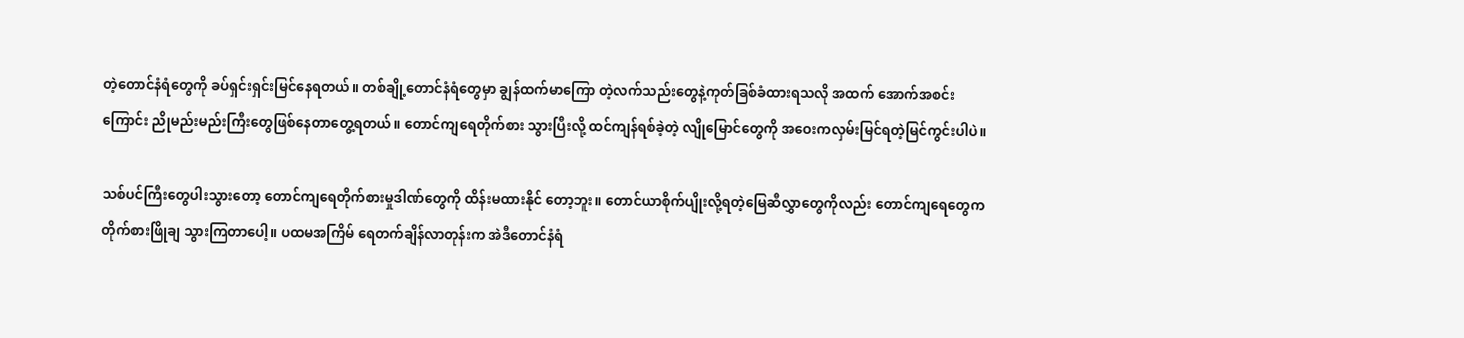တဲ့တောင်နံရံတွေကို ခပ်ရှင်းရှင်းမြင်နေရတယ်။ တစ်ချို့တောင်နံရံတွေမှာ ချွန်ထက်မာကြော တဲ့လက်သည်းတွေနဲ့ကုတ်ခြစ်ခံထားရသလို အထက် အောက်အစင်းကြောင်း ညိုမည်းမည်းကြီးတွေဖြစ်နေတာတွေ့ရတယ်။ တောင်ကျရေတိုက်စား သွားပြီးလို့ ထင်ကျန်ရစ်ခဲ့တဲ့ လျိုမြောင်တွေကို အဝေးကလှမ်းမြင်ရတဲ့မြင်ကွင်းပါပဲ။

သစ်ပင်ကြီးတွေပါးသွားတော့ တောင်ကျရေတိုက်စားမှုဒါဏ်တွေကို ထိန်းမထားနိုင် တော့ဘူး။ တောင်ယာစိုက်ပျိုးလို့ရတဲ့မြေဆီလွှာတွေကိုလည်း တောင်ကျရေတွေက တိုက်စားဖြိုချ သွားကြတာပေါ့။ ပထမအကြိမ် ရေတက်ချိန်လာတုန်းက အဲဒီတောင်နံရံ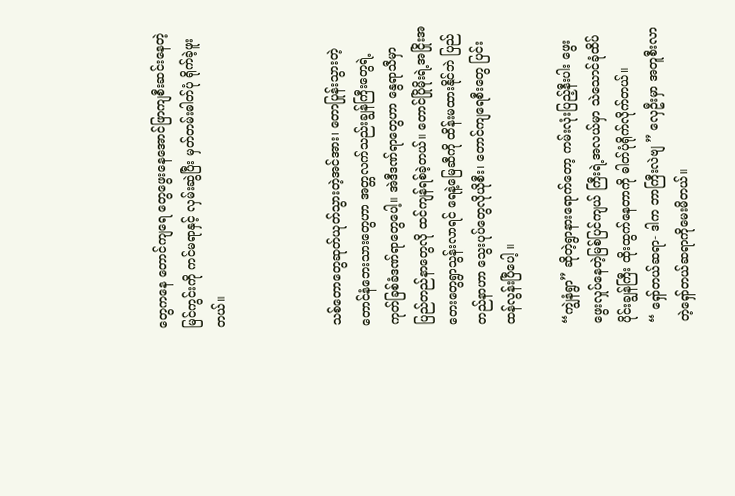တွေကနေ တောင်ကျရေ တွေဖွေးနေအောင်ဖြာကျစီးဆင်းနေတဲ့မြင်ကွင်းကို ကင်မရာနှင့် လှမ်းဆွဲပြီး မှတ်တမ်းဓါတ်ပုံ ရိုက်ခဲ့ဖူးတယ်။



သစ်တောတွေဆုတ်ယုတ်သွားတဲ့အင်အား၊ တောပြုန်းသွားတဲ့တောင်နံဘေးသားတွေဟာ အတ္တလက်သည်းချွန်ကြီးတွေရဲ့ ကုတ်ခြစ်ခံဒဏ်ရာတွေပေါ့။ အဲဒီဒဏ်ရာတွေဟာ နွေရာသီမှာ ပြည်တည်နာတွေလို ထင်ကျန်ရစ်ခဲ့တယ်။ တောင်ပြိုမိုးရဲ့အငြိုးအတေးတွေရွာသွန်းလာရင် ရေနဲ့မြေဆီကို ထိန်းမထားနိုင်ဘဲ ပြည်တည်နာဟာ သွေးပုပ်တွေလိုယိုစီး၊ တောင်ကျရေစီးတွေ ပြင်းထန်လွန်းပြီပေါ့ ။

“ကျွဲနံရွာ” ဆိုတဲ့ရွာနားရောက်တော့ ကမ်းလုံးပြည့်နီးပါး ဖွေးဖွေးလှုပ်နေတဲ့မြစ်ပြင်ကျယ် ကြီးရဲ့အလယ်မှာ သဲသောင်ခုံထိပ်ပိုင်းချွန်ကြီး ထိုးထွက်နေတာကို ဓါတ်ပုံရိုက်လိုက်တယ်။
“ ရှော်တယ်ဆရာ- ဒါက ဘာကြီးလဲဗျ ” လှေဦးမှာ အတူစီးလာတဲ့ရှော်တယ်ဆရာကိုမေးမိတယ်။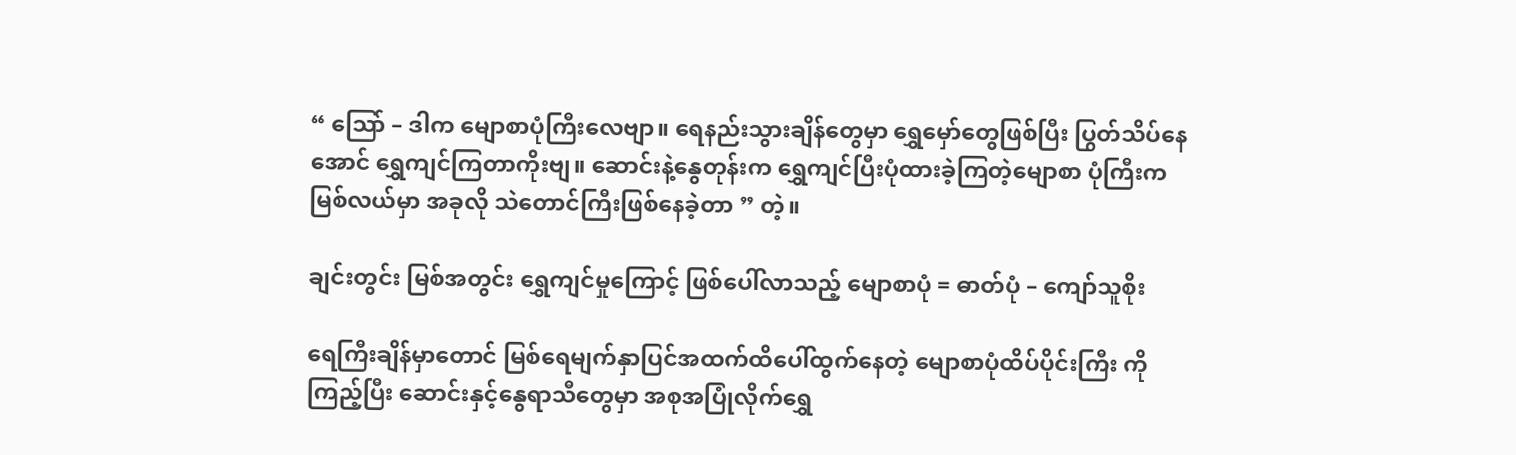“ သြော် – ဒါက မျောစာပုံကြီးလေဗျာ။ ရေနည်းသွားချိန်တွေမှာ ရွှေမှော်တွေဖြစ်ပြီး ပြွတ်သိပ်နေအောင် ရွှေကျင်ကြတာကိုးဗျ။ ဆောင်းနဲ့နွေတုန်းက ရွှေကျင်ပြီးပုံထားခဲ့ကြတဲ့မျောစာ ပုံကြီးက မြစ်လယ်မှာ အခုလို သဲတောင်ကြီးဖြစ်နေခဲ့တာ ” တဲ့။

ချင်းတွင်း မြစ်အတွင်း ရွှေကျင်မှုကြောင့် ဖြစ်ပေါ်လာသည့် မျောစာပုံ = ဓာတ်ပုံ – ကျော်သူစိုး

ရေကြီးချိန်မှာတောင် မြစ်ရေမျက်နှာပြင်အထက်ထိပေါ်ထွက်နေတဲ့ မျောစာပုံထိပ်ပိုင်းကြီး ကိုကြည့်ပြီး ဆောင်းနှင့်နွေရာသီတွေမှာ အစုအပြုံလိုက်ရွှေ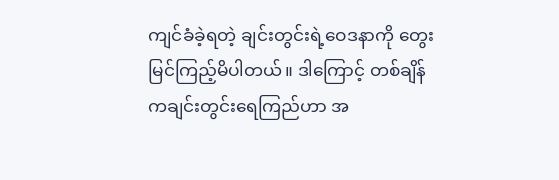ကျင်ခံခဲ့ရတဲ့ ချင်းတွင်းရဲ့ဝေဒနာကို တွေးမြင်ကြည့်မိပါတယ်။ ဒါကြောင့် တစ်ချိန်ကချင်းတွင်းရေကြည်ဟာ အ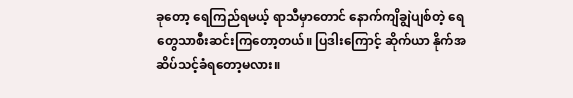ခုတော့ ရေကြည်ရမယ့် ရာသီမှာတောင် နောက်ကျိချွဲပျစ်တဲ့ ရေတွေသာစီးဆင်းကြတော့တယ်။ ပြဒါးကြောင့် ဆိုက်ယာ နိုက်အဆိပ်သင့်ခံရတော့မလား။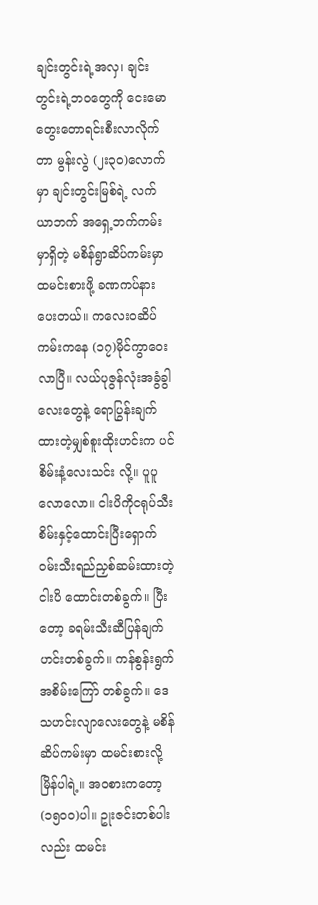ချင်းတွင်းရဲ့အလှ၊ ချင်းတွင်းရဲ့ဘဝတွေကို ငေးမောတွေးတောရင်းစီးလာလိုက်တာ မွန်းလွဲ (၂း၃ဝ)လောက်မှာ ချင်းတွင်းမြစ်ရဲ့ လက်ယာဘက် အရှေ့ဘက်ကမ်းမှာရှိတဲ့ မစိန်ရွာဆိပ်ကမ်းမှာ ထမင်းစားဖို့ ခဏကပ်နားပေးတယ်။ ကလေးဝဆိပ်ကမ်းကနေ (၁၇)မိုင်ကွာဝေးလာပြီ။ လယ်ပုဇွန်လုံးအခွံခွါလေးတွေနဲ့ ရောပြွန်းချက်ထားတဲ့မျှစ်စူးထိုးဟင်းက ပင်စိမ်းနံ့လေးသင်း လို့။ ပူပူလောလော။ ငါးပိကိုငရုပ်သီးစိမ်းနှင့်ထောင်းပြီးရှောက်ဝမ်းသီးရည်ညှစ်ဆမ်းထားတဲ့ ငါးပိ ထောင်းတစ်ခွက်။ ပြီးတော့ ခရမ်းသီးဆီပြန်ချက်ဟင်းတစ်ခွက်။ ကန်စွန်းရွက်အစိမ်းကြော် တစ်ခွက်။ ဒေသဟင်းလျာလေးတွေနဲ့ မစိန်ဆိပ်ကမ်းမှာ ထမင်းစားလို့မြိန်ပါရဲ့။ အဝစားကတော့ (၁၅ဝဝ)ပါ။ ဥုးဇင်းတစ်ပါးလည်း ထမင်း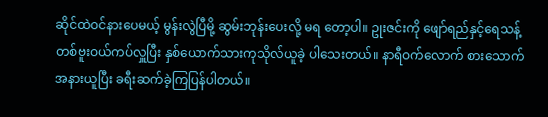ဆိုင်ထဲဝင်နားပေမယ့် မွန်းလွဲပြီမို့ ဆွမ်းဘုန်းပေးလို့ မရ တော့ပါ။ ဥုးဇင်းကို ဖျော်ရည်နှင့်ရေသန့်တစ်ဗူးဝယ်ကပ်လှူပြီး နှစ်ယောက်သားကုသိုလ်ယူခဲ့ ပါသေးတယ်။ နာရီဝက်လောက် စားသောက်အနားယူပြီး ခရီးဆက်ခဲ့ကြပြန်ပါတယ်။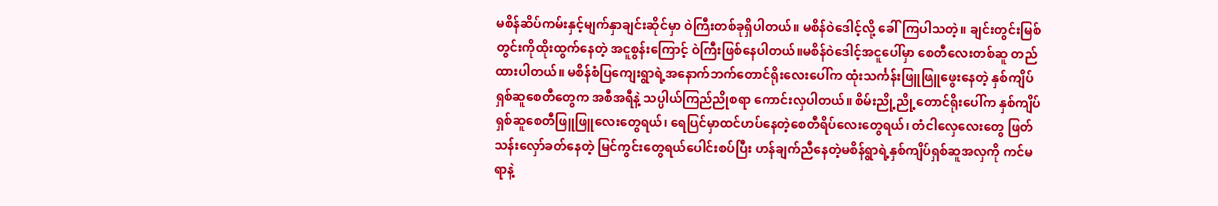မစိန်ဆိပ်ကမ်းနှင့်မျက်နှာချင်းဆိုင်မှာ ဝဲကြီးတစ်ခုရှိပါတယ်။ မစိန်ဝဲဒေါင့်လို့ ခေါ်ကြပါသတဲ့။ ချင်းတွင်းမြစ်တွင်းကိုထိုးထွက်နေတဲ့ အငူစွန်းကြောင့် ဝဲကြီးဖြစ်နေပါတယ်။မစိန်ဝဲဒေါင့်အငူပေါ်မှာ စေတီလေးတစ်ဆူ တည်ထားပါတယ်။ မစိန်စံပြကျေးရွာရဲ့အနောက်ဘက်တောင်ရိုးလေးပေါ်က ထုံးသင်္ကန်းဖြူဖြူဖွေးနေတဲ့ နှစ်ကျိပ်ရှစ်ဆူစေတီတွေက အစီအရီနဲ့ သပ္ပါယ်ကြည်ညိုစရာ ကောင်းလှပါတယ်။ စိမ်းညို့ညို့တောင်ရိုးပေါ်က နှစ်ကျိပ်ရှစ်ဆူစေတီဖြူဖြူလေးတွေရယ်၊ ရေပြင်မှာထင်ဟပ်နေတဲ့စေတီရိပ်လေးတွေရယ်၊ တံငါလှေလေးတွေ ဖြတ်သန်းလှော်ခတ်နေတဲ့ မြင်ကွင်းတွေရယ်ပေါင်းစပ်ပြီး ဟန်ချက်ညီနေတဲ့မစိန်ရွာရဲ့နှစ်ကျိပ်ရှစ်ဆူအလှကို ကင်မရာနဲ့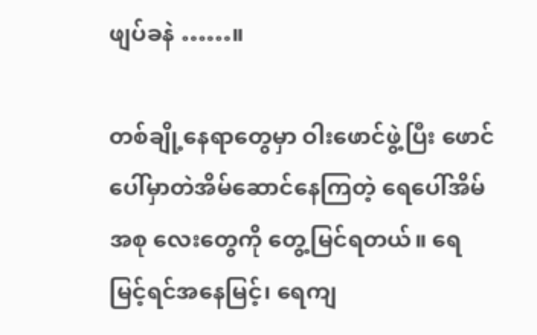ဖျပ်ခနဲ ……။

တစ်ချို့နေရာတွေမှာ ဝါးဖောင်ဖွဲ့ပြီး ဖောင်ပေါ်မှာတဲအိမ်ဆောင်နေကြတဲ့ ရေပေါ်အိမ်အစု လေးတွေကို တွေ့မြင်ရတယ်။ ရေမြင့်ရင်အနေမြင့်၊ ရေကျ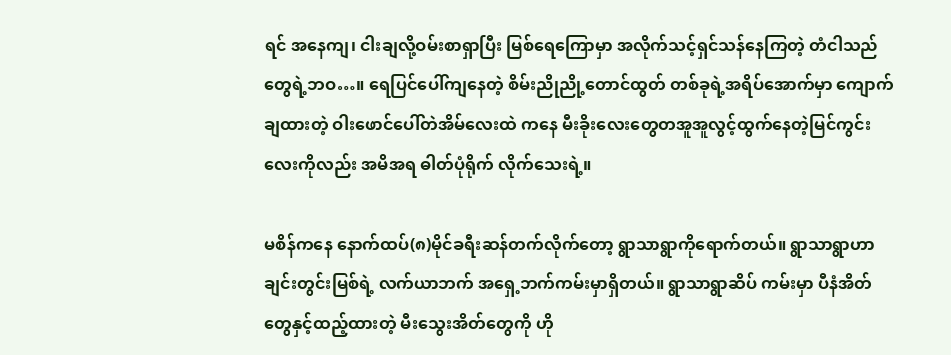ရင် အနေကျ၊ ငါးချလို့ဝမ်းစာရှာပြီး မြစ်ရေကြောမှာ အလိုက်သင့်ရှင်သန်နေကြတဲ့ တံငါသည်တွေရဲ့ဘဝ…။ ရေပြင်ပေါ်ကျနေတဲ့ စိမ်းညိုညို့တောင်ထွတ် တစ်ခုရဲ့အရိပ်အောက်မှာ ကျောက်ချထားတဲ့ ဝါးဖောင်ပေါ်တဲအိမ်လေးထဲ ကနေ မီးခိုးလေးတွေတအူအူလွင့်ထွက်နေတဲ့မြင်ကွင်းလေးကိုလည်း အမိအရ ဓါတ်ပုံရိုက် လိုက်သေးရဲ့။

မစိန်ကနေ နောက်ထပ်(၈)မိုင်ခရီးဆန်တက်လိုက်တော့ ရွာသာရွာကိုရောက်တယ်။ ရွာသာရွာဟာ ချင်းတွင်းမြစ်ရဲ့ လက်ယာဘက် အရှေ့ဘက်ကမ်းမှာရှိတယ်။ ရွာသာရွာဆိပ် ကမ်းမှာ ပီနံအိတ်တွေနှင့်ထည့်ထားတဲ့ မီးသွေးအိတ်တွေကို ဟို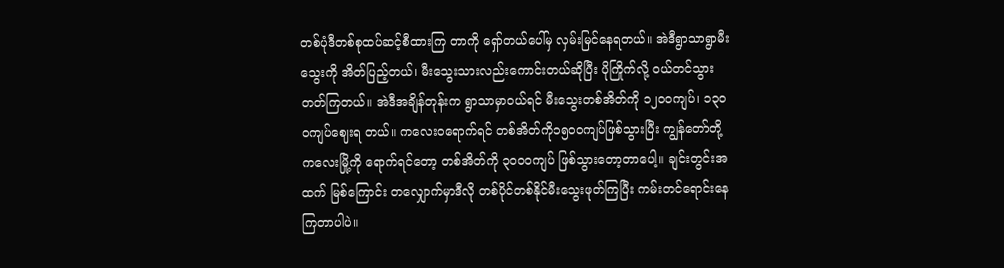တစ်ပုံဒီတစ်စုထပ်ဆင့်စီထားကြ တာကို ရှော်တယ်ပေါ်မှ လှမ်းမြင်နေရတယ်။ အဲဒီရွာသာရွာမီးသွေးကို အိတ်ပြည့်တယ်၊ မီးသွေးသားလည်းကောင်းတယ်ဆိုပြီး ပိုကြိုက်လို့ ဝယ်တင်သွားတတ်ကြတယ်။ အဲဒီအချိန်တုန်းက ရွာသာမှာဝယ်ရင် မီးသွေးတစ်အိတ်ကို ၁၂ဝဝကျပ်၊ ၁၃ဝဝကျပ်ဈေးရ တယ်။ ကလေးဝရောက်ရင် တစ်အိတ်ကို၁၅ဝဝကျပ်ဖြစ်သွားပြီး ကျွန်တော်တို့ ကလေးမြို့ကို ရောက်ရင်တော့ တစ်အိတ်ကို ၃ဝဝဝကျပ် ဖြစ်သွားတော့တာပေါ့။ ချင်းတွင်းအထက် မြစ်ကြောင်း တလျှောက်မှာဒီလို တစ်ပိုင်တစ်နိုင်မီးသွေးဖုတ်ကြပြီး ကမ်းတင်ရောင်းနေကြတာပါပဲ။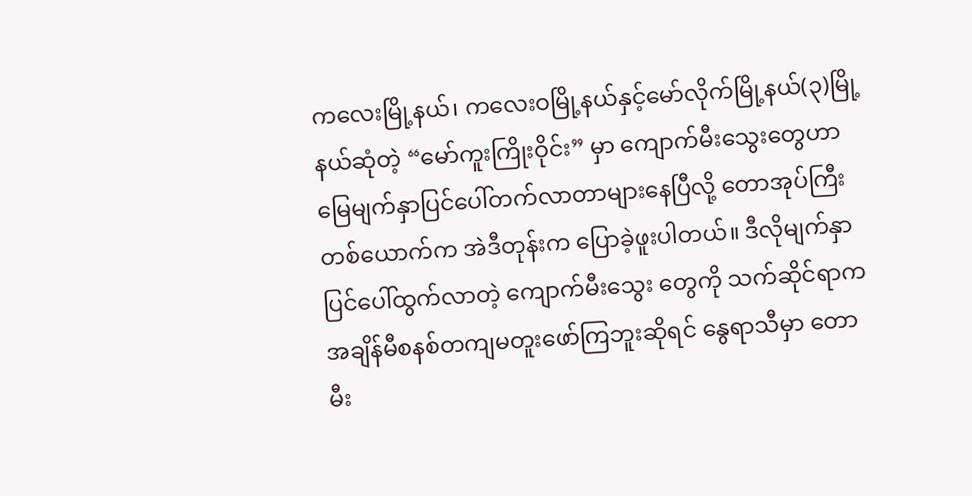ကလေးမြို့နယ်၊ ကလေးဝမြို့နယ်နှင့်မော်လိုက်မြို့နယ်(၃)မြို့နယ်ဆုံတဲ့ “မော်ကူးကြိုးဝိုင်း” မှာ ကျောက်မီးသွေးတွေဟာ မြေမျက်နှာပြင်ပေါ်တက်လာတာများနေပြီလို့ တောအုပ်ကြီး တစ်ယောက်က အဲဒီတုန်းက ပြောခဲ့ဖူးပါတယ်။ ဒီလိုမျက်နှာပြင်ပေါ်ထွက်လာတဲ့ ကျောက်မီးသွေး တွေကို သက်ဆိုင်ရာက အချိန်မီစနစ်တကျမတူးဖော်ကြဘူးဆိုရင် နွေရာသီမှာ တောမီး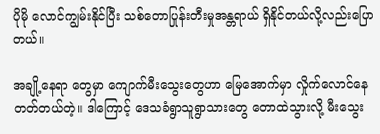ပိုမို လောင်ကျွမ်းနိုင်ပြီး သစ်တောပြုန်းတီးမှုအန္တရာယ် ရှိနိုင်တယ်လို့လည်းပြောတယ်။

အချို့နေရာ တွေမှာ ကျောက်မီးသွေးတွေဟာ မြေအောက်မှာ လှိုက်လောင်နေတတ်တယ်တဲ့။ ဒါကြောင့် ဒေသခံရွာသူရွာသားတွေ တောထဲသွားလို့ မီးသွေး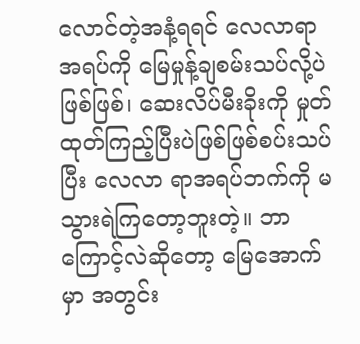လောင်တဲ့အနံ့ရရင် လေလာရာအရပ်ကို မြေမှုန့်ချစမ်းသပ်လို့ပဲဖြစ်ဖြစ်၊ ဆေးလိပ်မီးခိုးကို မှုတ်ထုတ်ကြည့်ပြီးပဲဖြစ်ဖြစ်စပ်းသပ်ပြီး လေလာ ရာအရပ်ဘက်ကို မသွားရဲကြတော့ဘူးတဲ့။ ဘာကြောင့်လဲဆိုတော့ မြေအောက်မှာ အတွင်း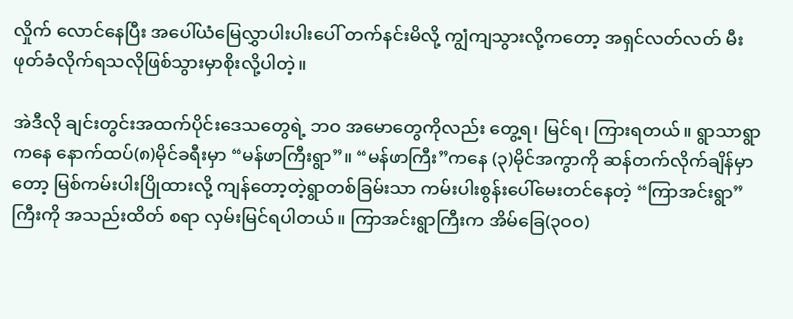လှိုက် လောင်နေပြီး အပေါ်ယံမြေလွှာပါးပါးပေါ် တက်နင်းမိလို့ ကျွံကျသွားလို့ကတော့ အရှင်လတ်လတ် မီးဖုတ်ခံလိုက်ရသလိုဖြစ်သွားမှာစိုးလို့ပါတဲ့။

အဲဒီလို ချင်းတွင်းအထက်ပိုင်းဒေသတွေရဲ့ ဘဝ အမောတွေကိုလည်း တွေ့ရ၊ မြင်ရ၊ ကြားရတယ်။ ရွာသာရွာကနေ နောက်ထပ်(၈)မိုင်ခရီးမှာ “မန်ဖာကြီးရွာ”။ “မန်ဖာကြီး”ကနေ (၃)မိုင်အကွာကို ဆန်တက်လိုက်ချိန်မှာတော့ မြစ်ကမ်းပါးပြိုထားလို့ ကျန်တော့တဲ့ရွာတစ်ခြမ်းသာ ကမ်းပါးစွန်းပေါ်မေးတင်နေတဲ့ “ကြာအင်းရွာ”ကြီးကို အသည်းထိတ် စရာ လှမ်းမြင်ရပါတယ်။ ကြာအင်းရွာကြီးက အိမ်ခြေ(၃ဝဝ)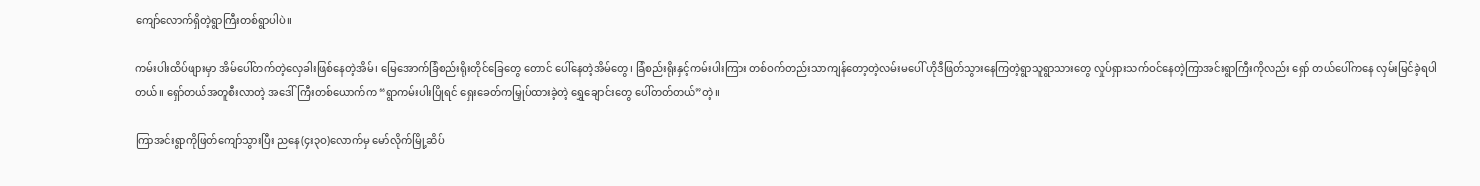ကျော်လောက်ရှိတဲ့ရွာကြီးတစ်ရွာပါပဲ။

ကမ်းပါးထိပ်ဖျားမှာ အိမ်ပေါ်တက်တဲ့လှေခါးဖြစ်နေတဲ့အိမ်၊ မြေအောက်ခြံစည်းရိုးတိုင်ခြေတွေ တောင် ပေါ်နေတဲ့အိမ်တွေ၊ ခြံစည်းရိုးနှင့်ကမ်းပါးကြား တစ်ဝက်တည်းသာကျန်တော့တဲ့လမ်းမပေါ် ဟိုဒီဖြတ်သွားနေကြတဲ့ရွာသူရွာသားတွေ လှုပ်ရှားသက်ဝင်နေတဲ့ကြာအင်းရွာကြီးကိုလည်း ရှော် တယ်ပေါ်ကနေ လှမ်းမြင်ခဲ့ရပါတယ်။ ရှော်တယ်အတူစီးလာတဲ့ အဒေါ်ကြီးတစ်ယောက်က “ရွာကမ်းပါးပြိုရင် ရှေးခေတ်ကမြှုပ်ထားခဲ့တဲ့ ရွှေချောင်းတွေ ပေါ်တတ်တယ်”တဲ့။

ကြာအင်းရွာကိုဖြတ်ကျော်သွားပြီး ညနေ(၄း၃ဝ)လောက်မှ မော်လိုက်မြို့ဆိပ်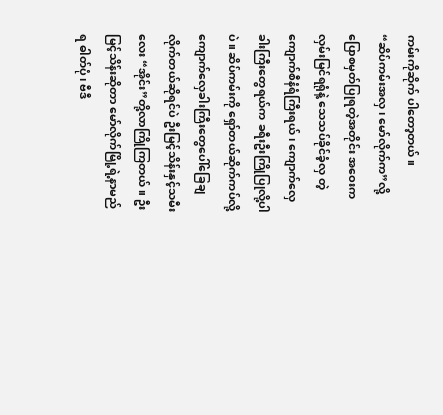ကမ်းကိုဆိုက် ပါတော့တယ်။
“ဆိပ်ကမ်းအလှ၊ မော်လိုက်က”လို့ ပြောစမှတ်ပြုရတဲ့အတိုင်း အဝေးကလှမ်းမြင်ရရုံနဲ့ သေသပ်ခိုင်ခံ့လှ တဲ့ကျောက်စီနံရံကြီးရယ်၊ ကျောက်လှေခါးကြီးတွေရယ်က ခရီးဦးကြိုပြုလို့ပါပဲ။ ဆိပ်ကမ်းကို ရှော်တယ်ဆိုက်ကပ်လို့ ကျောက်လှေခါးကြီးတွေပေါ်ခြေချလိုက်တယ်ဆိုရင်ပဲ ဦးမြင့်သိန်းနှင့်သမီးလေး “အိုင်း”တို့လာကြိုကြတယ်။ ဦးမြင့်သိန်းဆိုတာ မော်လိုက်မြို့ရဲ့နာမည်ရ ဓါတ်ပုံ၊ ဗီဒီ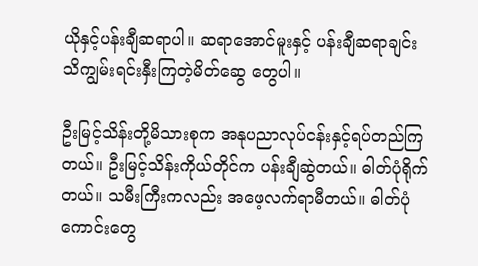ယိုနှင့်ပန်းချီဆရာပါ။ ဆရာအောင်မူးနှင့် ပန်းချီဆရာချင်း သိကျွမ်းရင်းနှီးကြတဲ့မိတ်ဆွေ တွေပါ။

ဦးမြင့်သိန်းတို့မိသားစုက အနုပညာလုပ်ငန်းနှင့်ရပ်တည်ကြတယ်။ ဦးမြင့်သိန်းကိုယ်တိုင်က ပန်းချီဆွဲတယ်။ ဓါတ်ပုံရိုက်တယ်။ သမီးကြီးကလည်း အဖေ့လက်ရာမီတယ်။ ဓါတ်ပုံကောင်းတွေ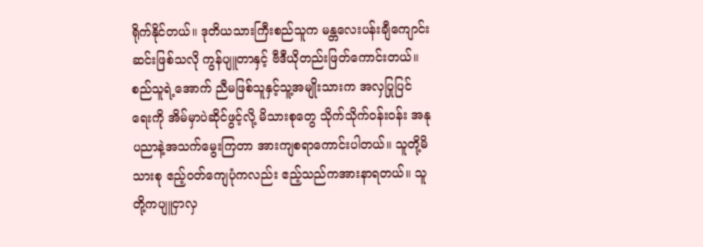ရိုက်နိုင်တယ်။ ဒုတိယသားကြီးစည်သူက မန္တလေးပန်းချီကျောင်းဆင်းဖြစ်သလို ကွန်ပျူတာနှင့် ဗီဒီယိုတည်းဖြတ်ကောင်းတယ်။ စည်သူရဲ့အောက် ညီမဖြစ်သူနှင့်သူ့အမျိုးသားက အလှပြုပြင် ရေးကို အိမ်မှာပဲဆိုင်ဖွင့်လို့ မိသားစုတွေ သိုက်သိုက်ဝန်းဝန်း အနုပညာနဲ့အသက်မွေးကြတာ အားကျစရာကောင်းပါတယ်။ သူတို့မိသားစု ဧည့်ဝတ်ကျေပုံကလည်း ဧည့်သည်ကအားနာရတယ်။ သူတို့ကပျူငှာလှ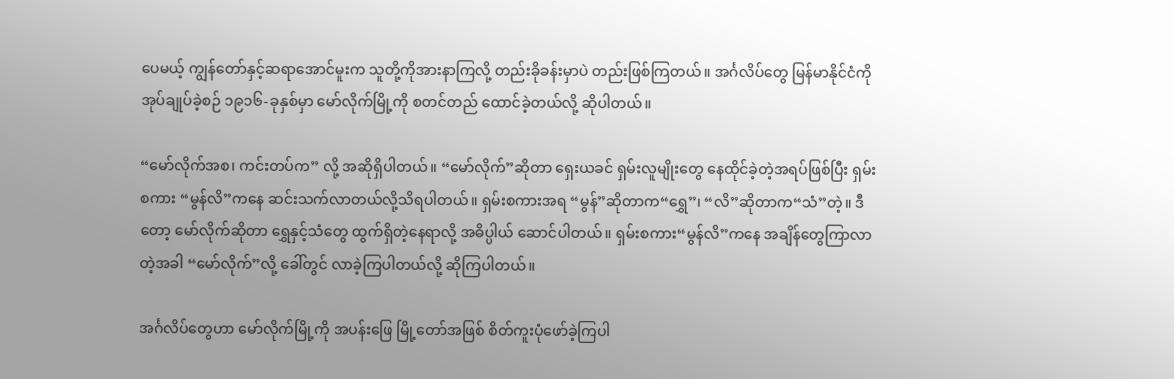ပေမယ့် ကျွန်တော်နှင့်ဆရာအောင်မူးက သူတို့ကိုအားနာကြလို့ တည်းခိုခန်းမှာပဲ တည်းဖြစ်ကြတယ်။ အင်္ဂလိပ်တွေ မြန်မာနိုင်ငံကိုအုပ်ချုပ်ခဲ့စဉ် ၁၉၁၆-ခုနှစ်မှာ မော်လိုက်မြို့ကို စတင်တည် ထောင်ခဲ့တယ်လို့ ဆိုပါတယ်။

“မော်လိုက်အစ၊ ကင်းတပ်က” လို့ အဆိုရှိပါတယ်။ “မော်လိုက်”ဆိုတာ ရှေးယခင် ရှမ်းလူမျိုးတွေ နေထိုင်ခဲ့တဲ့အရပ်ဖြစ်ပြီး ရှမ်းစကား “မွန်လိ”ကနေ ဆင်းသက်လာတယ်လို့သိရပါတယ်။ ရှမ်းစကားအရ “မွန်”ဆိုတာက“ရွှေ”၊ “လိ”ဆိုတာက“သံ”တဲ့။ ဒီတော့ မော်လိုက်ဆိုတာ ရွှေနှင့်သံတွေ ထွက်ရှိတဲ့နေရာလို့ အဓိပ္ပါယ် ဆောင်ပါတယ်။ ရှမ်းစကား“မွန်လိ”ကနေ အချိန်တွေကြာလာတဲ့အခါ “မော်လိုက်”လို့ ခေါ်တွင် လာခဲ့ကြပါတယ်လို့ ဆိုကြပါတယ်။

အင်္ဂလိပ်တွေဟာ မော်လိုက်မြို့ကို အပန်းဖြေ မြို့တော်အဖြစ် စိတ်ကူးပုံဖော်ခဲ့ကြပါ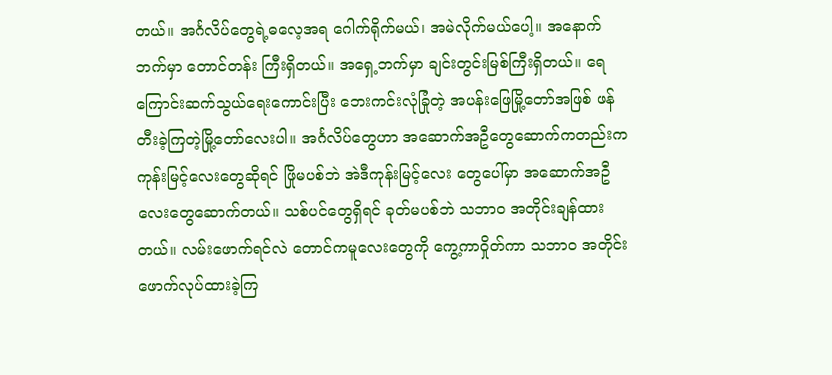တယ်။ အင်္ဂလိပ်တွေရဲ့ဓလေ့အရ ဂေါက်ရိုက်မယ်၊ အမဲလိုက်မယ်ပေါ့။ အနောက်ဘက်မှာ တောင်တန်း ကြီးရှိတယ်။ အရှေ့ဘက်မှာ ချင်းတွင်းမြစ်ကြီးရှိတယ်။ ရေကြောင်းဆက်သွယ်ရေးကောင်းပြီး ဘေးကင်းလုံခြုံတဲ့ အပန်းဖြေမြို့တော်အဖြစ် ဖန်တီးခဲ့ကြတဲ့မြို့တော်လေးပါ။ အင်္ဂလိပ်တွေဟာ အဆောက်အဦတွေဆောက်ကတည်းက ကုန်းမြင့်လေးတွေဆိုရင် ဖြိုမပစ်ဘဲ အဲဒီကုန်းမြင့်လေး တွေပေါ်မှာ အဆောက်အဦလေးတွေဆောက်တယ်။ သစ်ပင်တွေရှိရင် ခုတ်မပစ်ဘဲ သဘာဝ အတိုင်းချန်ထားတယ်။ လမ်းဖောက်ရင်လဲ တောင်ကမူလေးတွေကို ကွေ့ကာဝှိုတ်ကာ သဘာဝ အတိုင်း ဖောက်လုပ်ထားခဲ့ကြ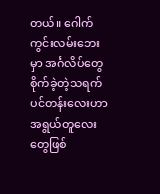တယ်။ ဂေါက်ကွင်းလမ်းဘေးမှာ အင်္ဂလိပ်တွေစိုက်ခဲ့တဲ့သရက်ပင်တန်းလေးဟာ အရွယ်တူလေး တွေဖြစ်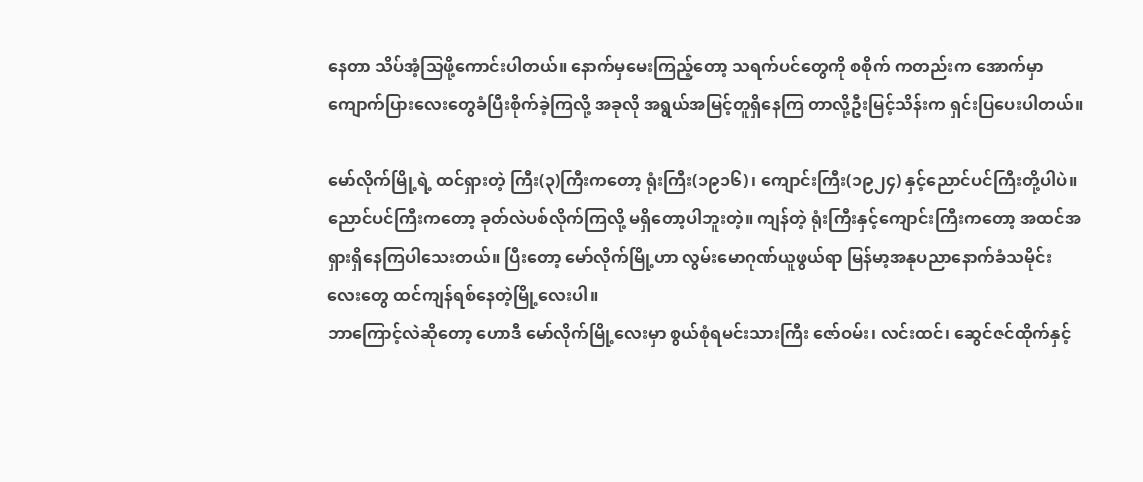နေတာ သိပ်အံ့သြဖို့ကောင်းပါတယ်။ နောက်မှမေးကြည့်တော့ သရက်ပင်တွေကို စစိုက် ကတည်းက အောက်မှာကျောက်ပြားလေးတွေခံပြီးစိုက်ခဲ့ကြလို့ အခုလို အရွယ်အမြင့်တူရှိနေကြ တာလို့ဦးမြင့်သိန်းက ရှင်းပြပေးပါတယ်။

မော်လိုက်မြို့ရဲ့ ထင်ရှားတဲ့ ကြီး(၃)ကြီးကတော့ ရုံးကြီး(၁၉၁၆)၊ ကျောင်းကြီး(၁၉၂၄) နှင့်ညောင်ပင်ကြီးတို့ပါပဲ။ ညောင်ပင်ကြီးကတော့ ခုတ်လဲပစ်လိုက်ကြလို့ မရှိတော့ပါဘူးတဲ့။ ကျန်တဲ့ ရုံးကြီးနှင့်ကျောင်းကြီးကတော့ အထင်အရှားရှိနေကြပါသေးတယ်။ ပြီးတော့ မော်လိုက်မြို့ဟာ လွမ်းမောဂုဏ်ယူဖွယ်ရာ မြန်မာ့အနုပညာနောက်ခံသမိုင်း လေးတွေ ထင်ကျန်ရစ်နေတဲ့မြို့လေးပါ။
ဘာကြောင့်လဲဆိုတော့ ဟောဒီ မော်လိုက်မြို့လေးမှာ စွယ်စုံရမင်းသားကြီး ဇော်ဝမ်း၊ လင်းထင်၊ ဆွေင်ဇင်ထိုက်နှင့်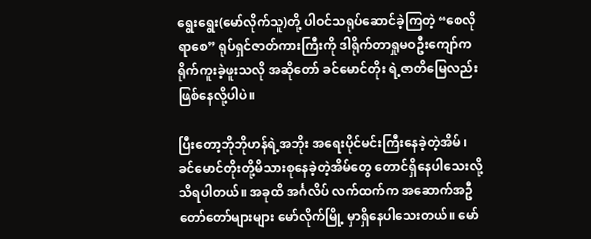ရွေးရွေး(မော်လိုက်သူ)တို့ ပါဝင်သရုပ်ဆောင်ခဲ့ကြတဲ့ “စေလိုရာစေ” ရုပ်ရှင်ဇာတ်ကားကြီးကို ဒါရိုက်တာရှုမဝဦးကျော်က ရိုက်ကူးခဲ့ဖူးသလို အဆိုတော် ခင်မောင်တိုး ရဲ့ဇာတိမြေလည်း ဖြစ်နေလို့ပါပဲ။

ပြီးတော့ဘိုဘိုဟန်ရဲ့အဘိုး အရေးပိုင်မင်းကြီးနေခဲ့တဲ့အိမ် ၊ ခင်မောင်တိုးတို့မိသားစုနေခဲ့တဲ့အိမ်တွေ တောင်ရှိနေပါသေးလို့ သိရပါတယ်။ အခုထိ အင်္ဂလိပ် လက်ထက်က အဆောက်အဦတော်တော်များများ မော်လိုက်မြို့ မှာရှိနေပါသေးတယ်။ မော်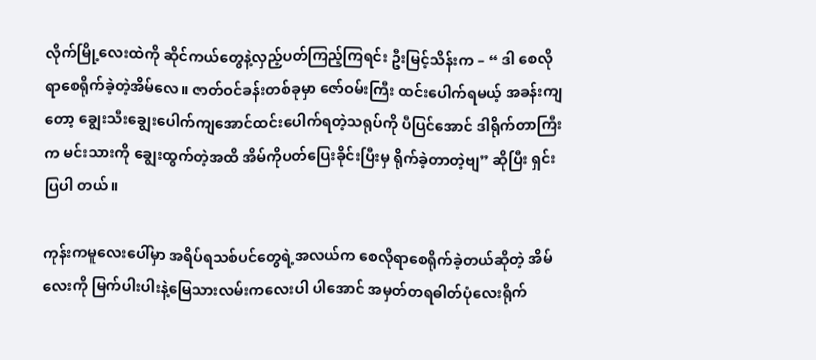လိုက်မြို့လေးထဲကို ဆိုင်ကယ်တွေနဲ့လှည့်ပတ်ကြည့်ကြရင်း ဦးမြင့်သိန်းက – “ ဒါ စေလိုရာစေရိုက်ခဲ့တဲ့အိမ်လေ။ ဇာတ်ဝင်ခန်းတစ်ခုမှာ ဇော်ဝမ်းကြီး ထင်းပေါက်ရမယ့် အခန်းကျတော့ ချွေးသီးချွေးပေါက်ကျအောင်ထင်းပေါက်ရတဲ့သရုပ်ကို ပီပြင်အောင် ဒါရိုက်တာကြီး က မင်းသားကို ချွေးထွက်တဲ့အထိ အိမ်ကိုပတ်ပြေးခိုင်းပြီးမှ ရိုက်ခဲ့တာတဲ့ဗျ” ဆိုပြီး ရှင်းပြပါ တယ်။

ကုန်းကမူလေးပေါ်မှာ အရိပ်ရသစ်ပင်တွေရဲ့အလယ်က စေလိုရာစေရိုက်ခဲ့တယ်ဆိုတဲ့ အိမ်လေးကို မြက်ပါးပါးနဲ့မြေသားလမ်းကလေးပါ ပါအောင် အမှတ်တရဓါတ်ပုံလေးရိုက်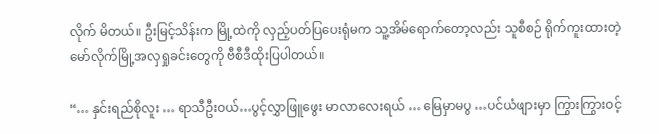လိုက် မိတယ်။ ဦးမြင့်သိန်းက မြို့ထဲကို လှည့်ပတ်ပြပေးရုံမက သူ့အိမ်ရောက်တော့လည်း သူစီစဉ် ရိုက်ကူးထားတဲ့ မော်လိုက်မြို့အလှရှုခင်းတွေကို ဗီစီဒီထိုးပြပါတယ်။

“… နှင်းရည်စိုလူး … ရာသီဦးဝယ်…ပွင့်လွှာဖြူဖွေး မာလာလေးရယ် … မြေမှာမပွ …ပင်ယံဖျားမှာ ကြွားကြွားဝင့်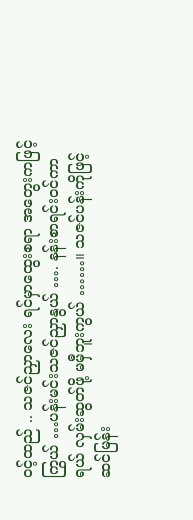ဝင့်ထည် .. သဇင်ညှာလေး ရင်မှာထွေးစရာ အတွေးကဖြင့်ကြွယ် …ပန်းမင်းသဇင်ညှာနွယ် …. နန်းစာရင်းဝင်ကာရယ် လှမ်းဆွတ်ဖို့ မမှီဘူးကွယ် ……။ သဇင်ပန်းကိုဖြင့် ဆင်မြန်း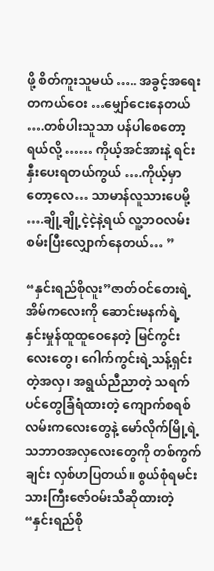ဖို့ စိတ်ကူးသူမယ် ….. အခွင့်အရေးတကယ်ဝေး …မျှော်ငေးနေတယ် ….တစ်ပါးသူသာ ပန်ပါစေတော့ရယ်လို့ …… ကိုယ့်အင်အားနဲ့ ရင်းနှီးပေးရတယ်ကွယ် ….ကိုယ့်မှာတော့လေ… သာမာန်လူသားပေမို့ ….ချို့ချို့ငဲ့ငဲ့နဲ့ရယ် လူ့ဘဝလမ်း စမ်းပြီးလျှောက်နေတယ်… ”

“နှင်းရည်စိုလူး”ဇာတ်ဝင်တေးရဲ့ အိမ်ကလေးကို ဆောင်းမနက်ရဲ့ နှင်းမှုန်ထူထူဝေနေတဲ့ မြင်ကွင်းလေးတွေ၊ ဂေါက်ကွင်းရဲ့သန့်ရှင်းတဲ့အလှ၊ အရွယ်ညီညာတဲ့ သရက်ပင်တွေခြံရံထားတဲ့ ကျောက်စရစ်လမ်းကလေးတွေနဲ့ မော်လိုက်မြို့ရဲ့သဘာဝအလှလေးတွေကို တစ်ကွက်ချင်း လှစ်ဟပြတယ်။ စွယ်စုံရမင်းသားကြီးဇော်ဝမ်းသီဆိုထားတဲ့ “နှင်းရည်စို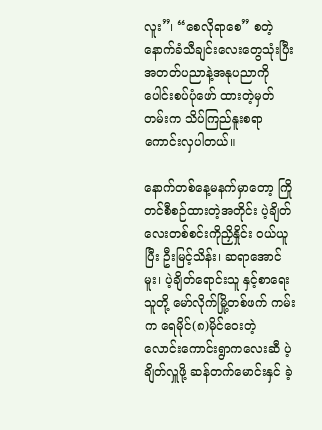လူး”၊ “စေလိုရာစေ” စတဲ့ နောက်ခံသီချင်းလေးတွေသုံးပြီး အတတ်ပညာနဲ့အနုပညာကိုပေါင်းစပ်ပုံဖော် ထားတဲ့မှတ်တမ်းက သိပ်ကြည်နူးစရာ ကောင်းလှပါတယ်။

နောက်တစ်နေ့မနက်မှာတော့ ကြိုတင်စီစဉ်ထားတဲ့အတိုင်း ပဲ့ချိတ်လေးတစ်စင်းကိုညှိနှိုင်း ဝယ်ယူပြီး ဦးမြင့်သိန်း၊ ဆရာအောင်မူး၊ ပဲ့ချိတ်ရောင်းသူ နှင့်စာရေးသူတို့ မော်လိုက်မြို့တစ်ဖက် ကမ်းက ရေမိုင်(၈)မိုင်ဝေးတဲ့ လောင်းကောင်းရွာကလေးဆီ ပဲ့ချိတ်လှူဖို့ ဆန်တက်မောင်းနှင် ခဲ့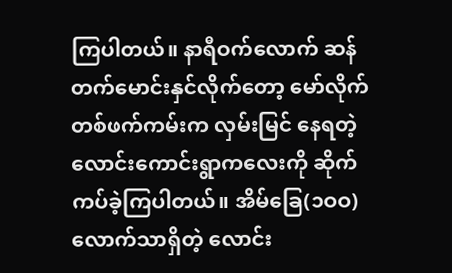ကြပါတယ်။ နာရီဝက်လောက် ဆန်တက်မောင်းနှင်လိုက်တော့ မော်လိုက်တစ်ဖက်ကမ်းက လှမ်းမြင် နေရတဲ့ လောင်းကောင်းရွာကလေးကို ဆိုက်ကပ်ခဲ့ကြပါတယ်။ အိမ်ခြေ(၁ဝဝ)လောက်သာရှိတဲ့ လောင်း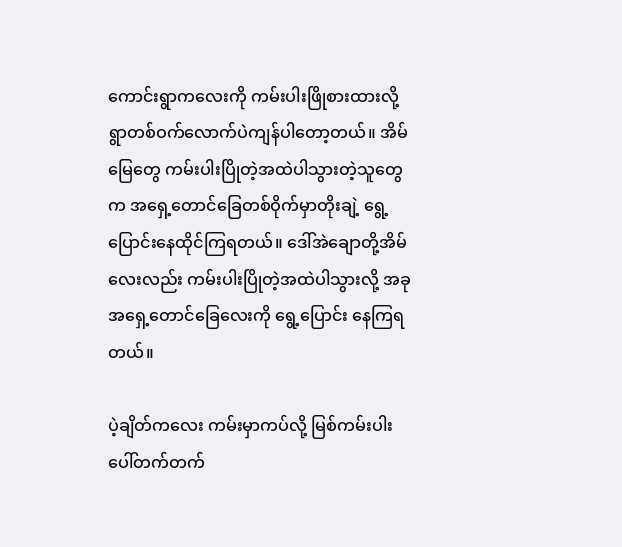ကောင်းရွာကလေးကို ကမ်းပါးဖြိုစားထားလို့ ရွာတစ်ဝက်လောက်ပဲကျန်ပါတော့တယ်။ အိမ်မြေတွေ ကမ်းပါးပြိုတဲ့အထဲပါသွားတဲ့သူတွေက အရှေ့တောင်ခြေတစ်ဝိုက်မှာတိုးချဲ့ ရွေ့ ပြောင်းနေထိုင်ကြရတယ်။ ဒေါ်အဲချောတို့အိမ်လေးလည်း ကမ်းပါးပြိုတဲ့အထဲပါသွားလို့ အခုအရှေ့တောင်ခြေလေးကို ရွေ့ပြောင်း နေကြရတယ်။

ပဲ့ချိတ်ကလေး ကမ်းမှာကပ်လို့ မြစ်ကမ်းပါးပေါ်တက်တက်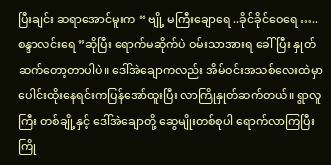ပြီးချင်း ဆရာအောင်မူးက “ ဗျို့ မကြီးချောရေ ..ခိုင်ခိုင်ဝေရေ …..စန္ဒာလင်းရေ ”ဆိုပြီး ရောက်မဆိုက်ပဲ ဝမ်းသာအားရ ခေါ်ပြီး နှုတ်ဆက်တော့တာပါပဲ။ ဒေါ်အဲချောကလည်း အိမ်ဝင်းအသစ်လေးထဲမှာ ပေါင်းထိုးနေရင်းကပြန်အော်ထူးပြီး လာကြိုနှုတ်ဆက်တယ်။ ရွာလူကြီး တစ်ချို့နှင့် ဒေါ်အဲချောတို့ ဆွေမျိုးတစ်စုပါ ရောက်လာကြပြီး ကြို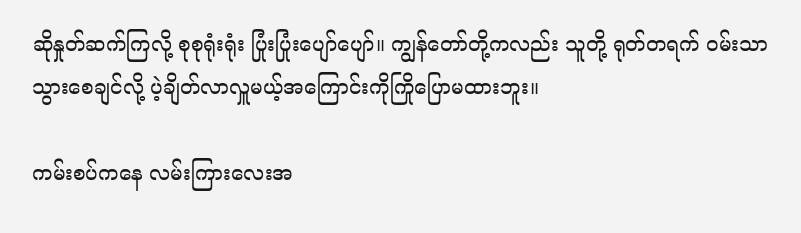ဆိုနှုတ်ဆက်ကြလို့ စုစုရုံးရုံး ပြုံးပြုံးပျော်ပျော်။ ကျွန်တော်တို့ကလည်း သူတို့ ရုတ်တရက် ဝမ်းသာသွားစေချင်လို့ ပဲ့ချိတ်လာလှူမယ့်အကြောင်းကိုကြိုပြောမထားဘူး။

ကမ်းစပ်ကနေ လမ်းကြားလေးအ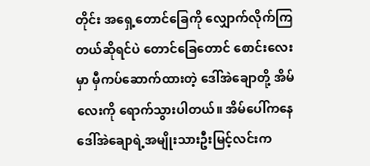တိုင်း အရှေ့တောင်ခြေကို လျှောက်လိုက်ကြတယ်ဆိုရင်ပဲ တောင်ခြေတောင် စောင်းလေးမှာ မှီကပ်ဆောက်ထားတဲ့ ဒေါ်အဲချောတို့ အိမ်လေးကို ရောက်သွားပါတယ်။ အိမ်ပေါ်ကနေ ဒေါ်အဲချောရဲ့အမျိုးသားဦးမြင့်လင်းက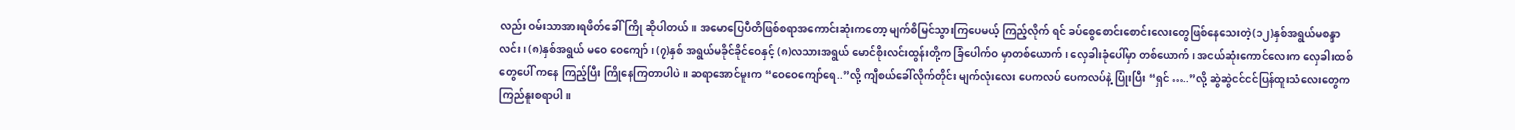လည်း ဝမ်းသာအားရဖိတ်ခေါ်ကြို ဆိုပါတယ်။ အမောပြေပီတိဖြစ်စရာအကောင်းဆုံးကတော့ မျက်စိမြင်သွားကြပေမယ့် ကြည့်လိုက် ရင် ခပ်စွေစောင်းစောင်းလေးတွေဖြစ်နေသေးတဲ့(၁၂)နှစ်အရွယ်မစန္ဒာလင်း၊ (၈)နှစ်အရွယ် မဝေ ဝေကျော်၊ (၇)နှစ် အရွယ်မခိုင်ခိုင်ဝေနှင့် (၈)လသားအရွယ် မောင်စိုးလင်းထွန်းတို့က ခြံပေါက်ဝ မှာတစ်ယောက်၊ လှေခါးခုံပေါ်မှာ တစ်ယောက်၊ အငယ်ဆုံးကောင်လေးက လှေခါးထစ်တွေပေါ် ကနေ ကြည့်ပြီး ကြိုနေကြတာပါပဲ။ ဆရာအောင်မူးက “ဝေဝေကျော်ရေ..”လို့ ကျီစယ်ခေါ်လိုက်တိုင်း မျက်လုံးလေး ပေကလပ် ပေကလပ်နဲ့ ပြုံးပြီး “ရှင် …..”လို့ ဆွဲဆွဲငင်ငင်ပြန်ထူးသံလေးတွေက ကြည်နူးစရာပါ။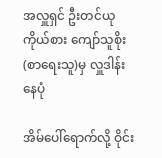အလှူရှင် ဦးတင်ယုကိုယ်စား ကျော်သူစိုး (စာရေးသူ)မှ လှူဒါန်းနေပုံ

အိမ်ပေါ်ရောက်လို့ ဝိုင်း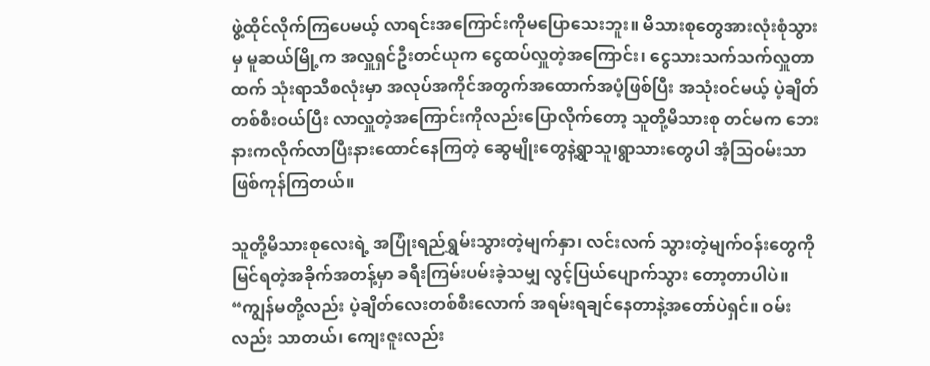ဖွဲ့ထိုင်လိုက်ကြပေမယ့် လာရင်းအကြောင်းကိုမပြောသေးဘူး။ မိသားစုတွေအားလုံးစုံသွားမှ မူဆယ်မြို့က အလှူရှင်ဦးတင်ယုက ငွေထပ်လှူတဲ့အကြောင်း၊ ငွေသားသက်သက်လှူတာထက် သုံးရာသီစလုံးမှာ အလုပ်အကိုင်အတွက်အထောက်အပံ့ဖြစ်ပြီး အသုံးဝင်မယ့် ပဲ့ချိတ်တစ်စီးဝယ်ပြီး လာလှူတဲ့အကြောင်းကိုလည်းပြောလိုက်တော့ သူတို့မိသားစု တင်မက ဘေးနားကလိုက်လာပြီးနားထောင်နေကြတဲ့ ဆွေမျိုးတွေနဲ့ရွာသူ၊ရွာသားတွေပါ အံ့သြဝမ်းသာဖြစ်ကုန်ကြတယ်။

သူတို့မိသားစုလေးရဲ့ အပြုံးရည်ရွှမ်းသွားတဲ့မျက်နှာ၊ လင်းလက် သွားတဲ့မျက်ဝန်းတွေကို မြင်ရတဲ့အခိုက်အတန့်မှာ ခရီးကြမ်းပမ်းခဲ့သမျှ လွင့်ပြယ်ပျောက်သွား တော့တာပါပဲ။ “ကျွန်မတို့လည်း ပဲ့ချိတ်လေးတစ်စီးလောက် အရမ်းရချင်နေတာနဲ့အတော်ပဲရှင်။ ဝမ်းလည်း သာတယ်၊ ကျေးဇူးလည်း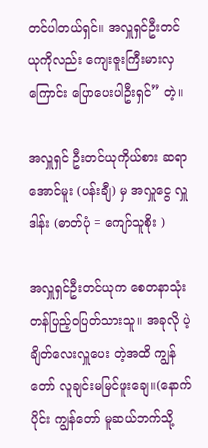တင်ပါတယ်ရှင်။ အလှူရှင်ဦးတင်ယုကိုလည်း ကျေးဇူးကြီးမားလှကြောင်း ပြောပေးပါဦးရှင်” တဲ့။

အလှူရှင် ဦးတင်ယုကိုယ်စား ဆရာအောင်မူး (ပန်းချီ) မှ အလှူငွေ လှူဒါန်း (ဓာတ်ပုံ = ကျော်သူစိုး )

အလှူရှင်ဦးတင်ယုက စေတနာသုံးတန်ပြည့်ဝပြတ်သားသူ။ အခုလို ပဲ့ချိတ်လေးလှူပေး တဲ့အထိ ကျွန်တော် လူချင်းမမြင်ဖူးချေ။(နောက်ပိုင်း ကျွန်တော် မူဆယ်ဘက်သို့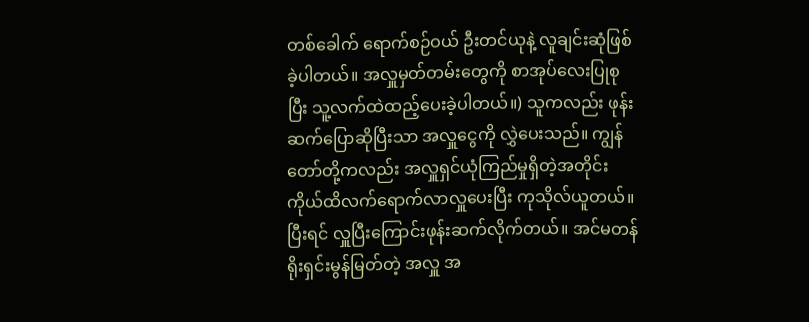တစ်ခေါက် ရောက်စဉ်ဝယ် ဦးတင်ယုနဲ့ လူချင်းဆုံဖြစ်ခဲ့ပါတယ်။ အလှူမှတ်တမ်းတွေကို စာအုပ်လေးပြုစုပြီး သူ့လက်ထဲထည့်ပေးခဲ့ပါတယ်။) သူကလည်း ဖုန်းဆက်ပြောဆိုပြီးသာ အလှူငွေကို လွှဲပေးသည်။ ကျွန်တော်တို့ကလည်း အလှူရှင်ယုံကြည်မှုရှိတဲ့အတိုင်း ကိုယ်ထိလက်ရောက်လာလှူပေးပြီး ကုသိုလ်ယူတယ်။ ပြီးရင် လှူပြီးကြောင်းဖုန်းဆက်လိုက်တယ်။ အင်မတန် ရိုးရှင်းမွန်မြတ်တဲ့ အလှူ အ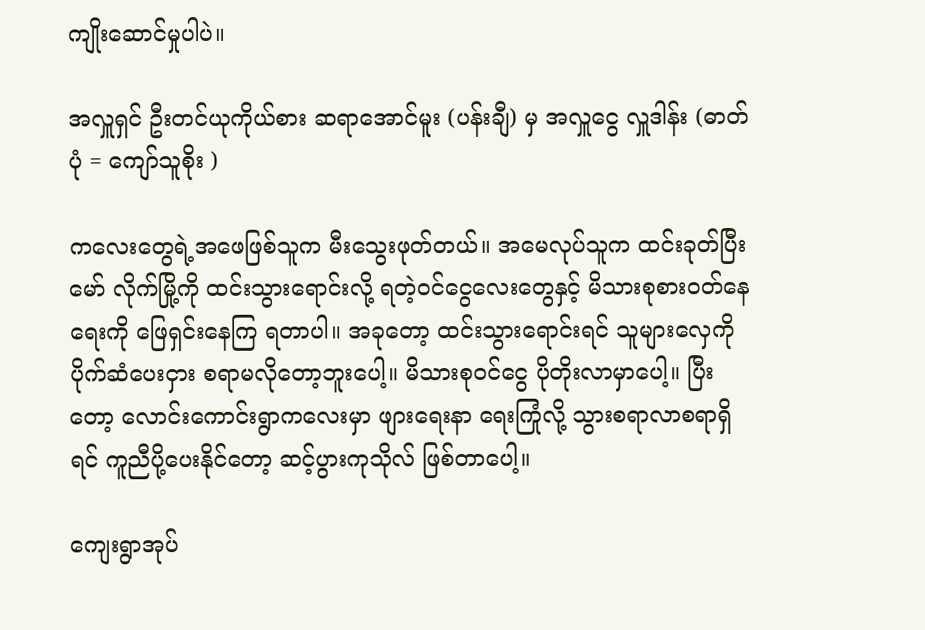ကျိုးဆောင်မှုပါပဲ။

အလှူရှင် ဦးတင်ယုကိုယ်စား ဆရာအောင်မူး (ပန်းချီ) မှ အလှူငွေ လှူဒါန်း (ဓာတ်ပုံ = ကျော်သူစိုး )

ကလေးတွေရဲ့အဖေဖြစ်သူက မီးသွေးဖုတ်တယ်။ အမေလုပ်သူက ထင်းခုတ်ပြီး မော် လိုက်မြို့ကို ထင်းသွားရောင်းလို့ ရတဲ့ဝင်ငွေလေးတွေနှင့် မိသားစုစားဝတ်နေရေးကို ဖြေရှင်းနေကြ ရတာပါ။ အခုတော့ ထင်းသွားရောင်းရင် သူများလှေကို ပိုက်ဆံပေးငှား စရာမလိုတော့ဘူးပေါ့။ မိသားစုဝင်ငွေ ပိုတိုးလာမှာပေါ့။ ပြီးတော့ လောင်းကောင်းရွာကလေးမှာ ဖျားရေးနာ ရေးကြုံလို့ သွားစရာလာစရာရှိရင် ကူညီပို့ပေးနိုင်တော့ ဆင့်ပွားကုသိုလ် ဖြစ်တာပေါ့။

ကျေးရွာအုပ်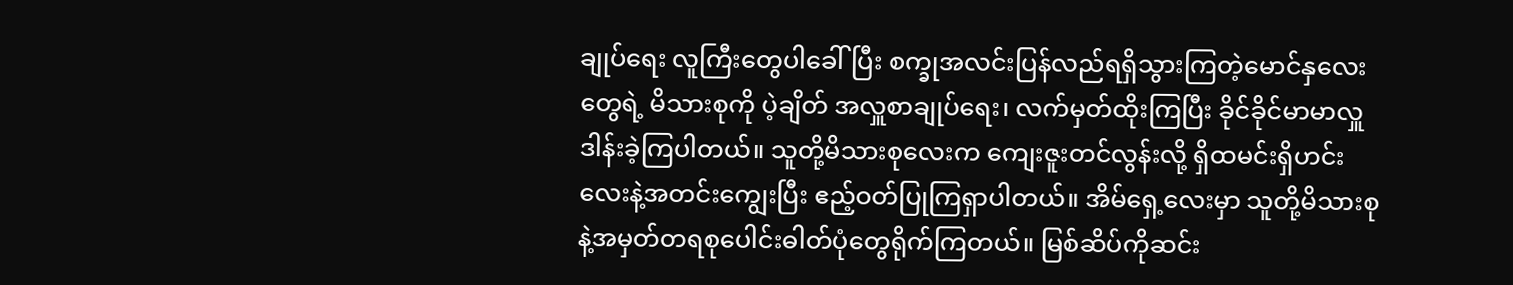ချုပ်ရေး လူကြီးတွေပါခေါ်ပြီး စက္ခုအလင်းပြန်လည်ရရှိသွားကြတဲ့မောင်နှလေးတွေရဲ့ မိသားစုကို ပဲ့ချိတ် အလှူစာချုပ်ရေး၊ လက်မှတ်ထိုးကြပြီး ခိုင်ခိုင်မာမာလှူဒါန်းခဲ့ကြပါတယ်။ သူတို့မိသားစုလေးက ကျေးဇူးတင်လွန်းလို့ ရှိထမင်းရှိဟင်းလေးနဲ့အတင်းကျွေးပြီး ဧည့်ဝတ်ပြုကြရှာပါတယ်။ အိမ်ရှေ့လေးမှာ သူတို့မိသားစုနဲ့အမှတ်တရစုပေါင်းဓါတ်ပုံတွေရိုက်ကြတယ်။ မြစ်ဆိပ်ကိုဆင်း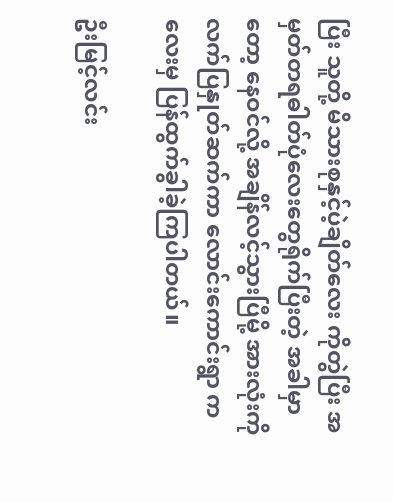ပြီး သူတို့ မိသားစုနှင့်ပဲ့ချိတ်လေး ကိုတွဲပြီး အမှတ်တရဓါတ်ပုံလေးတွေရိုက်ပြီးတဲ့ အခါမှာတော့ နေဝင်လို့ အချိန်လင့်သွားပြီမို့ အားလုံးကိုလက်ပြနှုတ်ဆက်ကာ လောင်းကောင်းရွာ ကလေးမှ ပြန်ထွက်ခွါခဲ့ကြပါတယ်။

ဦးမြင့်လင်း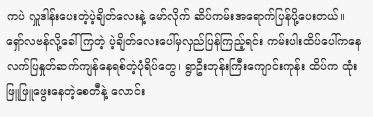ကပဲ လှူဒါန်းပေးတဲ့ပဲ့ချိတ်လေးနဲ့ မော်လိုက် ဆိပ်ကမ်းအရောက်ပြန်ပို့ပေးတယ်။ ရှော်လဗန်လို့ခေါ်ကြတဲ့ ပဲ့ချိတ်လေးပေါ်မှလှည်ပြန်ကြည့်ရင်း ကမ်းပါးထိပ်ပေါ်ကနေလက်ပြနှုတ်ဆက်ကျန်နေရစ်တဲ့ပုံရိပ်တွေ၊ ရွာဦးဘုန်းကြီးကျောင်းကုန်း ထိပ်က ထုံးဖြူဖြူဖွေးနေတဲ့စေတီနဲ့ လောင်း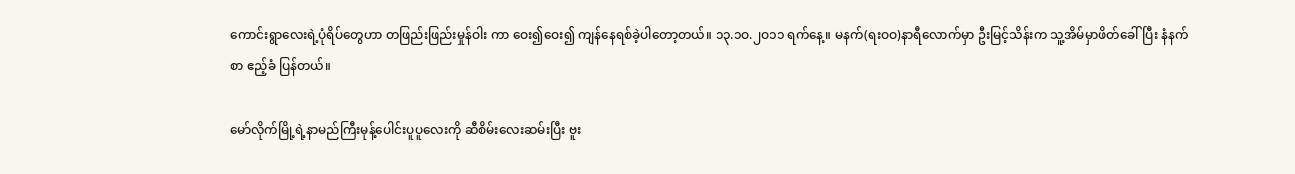ကောင်းရွာလေးရဲ့ပုံရိပ်တွေဟာ တဖြည်းဖြည်းမှုန်ဝါး ကာ ဝေး၍ဝေး၍ ကျန်နေရစ်ခဲ့ပါတော့တယ်။ ၁၃.၁ဝ.၂ဝ၁၁ ရက်နေ့။ မနက်(ရးဝဝ)နာရီလောက်မှာ ဦးမြင့်သိန်းက သူ့အိမ်မှာဖိတ်ခေါ်ပြီး နံနက်စာ ဧည့်ခံ ပြန်တယ်။

မော်လိုက်မြို့ရဲ့နာမည်ကြီးမုန့်ပေါင်းပူပူလေးကို ဆီစိမ်းလေးဆမ်းပြီး ဗူး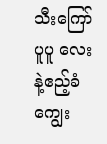သီးကြော်ပူပူ လေးနဲ့ဧည့်ခံကျွေး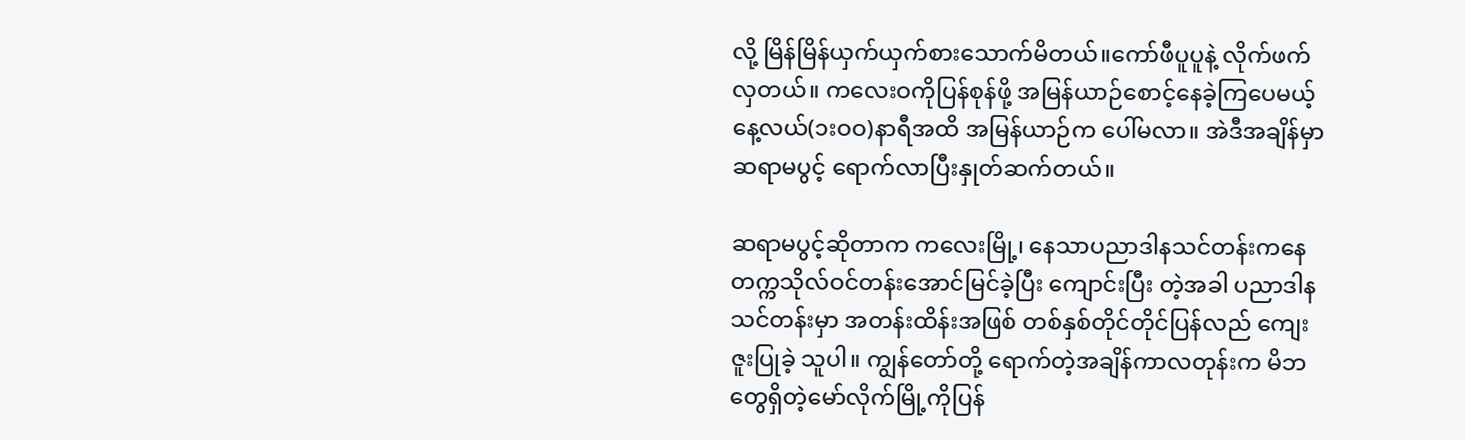လို့ မြိန်မြိန်ယှက်ယှက်စားသောက်မိတယ်။ကော်ဖီပူပူနဲ့ လိုက်ဖက်လှတယ်။ ကလေးဝကိုပြန်စုန်ဖို့ အမြန်ယာဉ်စောင့်နေခဲ့ကြပေမယ့် နေ့လယ်(၁းဝဝ)နာရီအထိ အမြန်ယာဉ်က ပေါ်မလာ။ အဲဒီအချိန်မှာ ဆရာမပွင့် ရောက်လာပြီးနှုတ်ဆက်တယ်။

ဆရာမပွင့်ဆိုတာက ကလေးမြို့၊ နေသာပညာဒါနသင်တန်းကနေ တက္ကသိုလ်ဝင်တန်းအောင်မြင်ခဲ့ပြီး ကျောင်းပြီး တဲ့အခါ ပညာဒါနသင်တန်းမှာ အတန်းထိန်းအဖြစ် တစ်နှစ်တိုင်တိုင်ပြန်လည် ကျေးဇူးပြုခဲ့ သူပါ။ ကျွန်တော်တို့ ရောက်တဲ့အချိန်ကာလတုန်းက မိဘတွေရှိတဲ့မော်လိုက်မြို့ကိုပြန်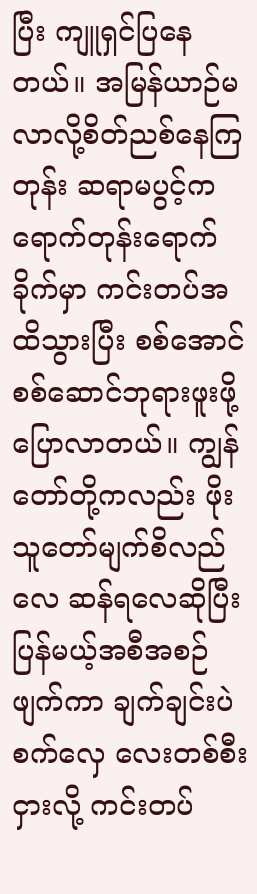ပြီး ကျူရှင်ပြနေ တယ်။ အမြန်ယာဉ်မလာလို့စိတ်ညစ်နေကြတုန်း ဆရာမပွင့်က ရောက်တုန်းရောက်ခိုက်မှာ ကင်းတပ်အထိသွားပြီး စစ်အောင်စစ်ဆောင်ဘုရားဖူးဖို့ပြောလာတယ်။ ကျွန်တော်တို့ကလည်း ဖိုးသူတော်မျက်စိလည်လေ ဆန်ရလေဆိုပြီး ပြန်မယ့်အစီအစဉ်ဖျက်ကာ ချက်ချင်းပဲ စက်လှေ လေးတစ်စီးငှားလို့ ကင်းတပ်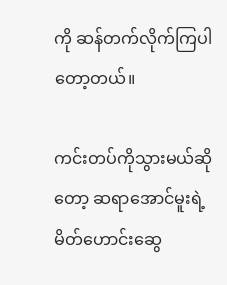ကို ဆန်တက်လိုက်ကြပါတော့တယ်။

ကင်းတပ်ကိုသွားမယ်ဆိုတော့ ဆရာအောင်မူးရဲ့မိတ်ဟောင်းဆွေ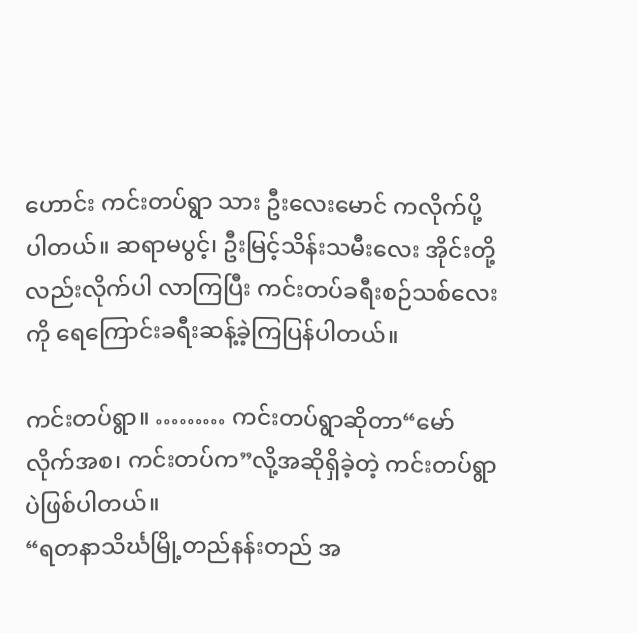ဟောင်း ကင်းတပ်ရွာ သား ဦးလေးမောင် ကလိုက်ပို့ပါတယ်။ ဆရာမပွင့်၊ ဦးမြင့်သိန်းသမီးလေး အိုင်းတို့လည်းလိုက်ပါ လာကြပြီး ကင်းတပ်ခရီးစဉ်သစ်လေးကို ရေကြောင်းခရီးဆန့်ခဲ့ကြပြန်ပါတယ်။

ကင်းတပ်ရွာ။ ……… ကင်းတပ်ရွာဆိုတာ“မော်လိုက်အစ၊ ကင်းတပ်က”လို့အဆိုရှိခဲ့တဲ့ ကင်းတပ်ရွာပဲဖြစ်ပါတယ်။
“ရတနာသိင်္ဃမြို့တည်နန်းတည် အ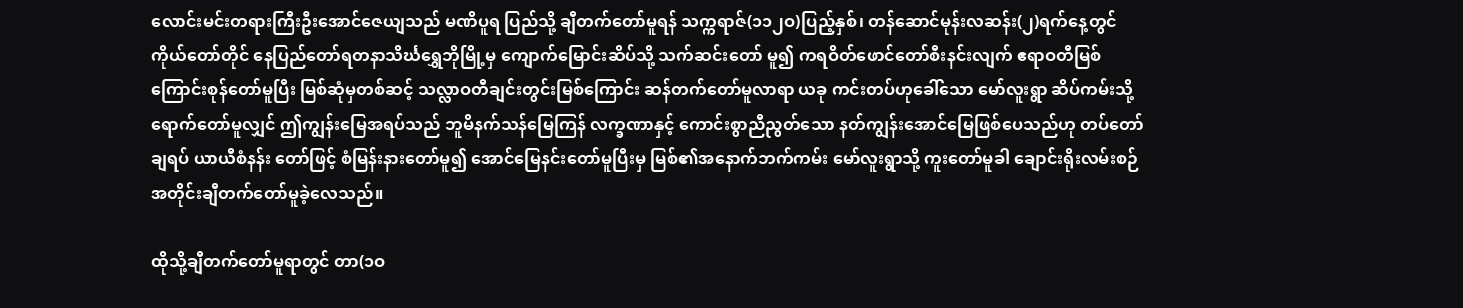လောင်းမင်းတရားကြီးဦးအောင်ဇေယျသည် မဏိပူရ ပြည်သို့ ချီတက်တော်မူရန် သက္ကရာဇ်(၁၁၂ဝ)ပြည့်နှစ်၊ တန်ဆောင်မုန်းလဆန်း(၂)ရက်နေ့တွင် ကိုယ်တော်တိုင် နေပြည်တော်ရတနာသိင်္ဃရွှေဘိုမြို့မှ ကျောက်မြောင်းဆိပ်သို့ သက်ဆင်းတော် မူ၍ ကရဝိတ်ဖောင်တော်စီးနင်းလျက် ဧရာဝတီမြစ်ကြောင်းစုန်တော်မူပြီး မြစ်ဆုံမှတစ်ဆင့် သလ္လာဝတီချင်းတွင်းမြစ်ကြောင်း ဆန်တက်တော်မူလာရာ ယခု ကင်းတပ်ဟုခေါ်သော မော်လူးရွာ ဆိပ်ကမ်းသို့ရောက်တော်မူလျှင် ဤကျွန်းမြေအရပ်သည် ဘူမိနက်သန်မြေကြန် လက္ခဏာနှင့် ကောင်းစွာညီညွတ်သော နတ်ကျွန်းအောင်မြေဖြစ်ပေသည်ဟု တပ်တော်ချရပ် ယာယီစံနန်း တော်ဖြင့် စံမြန်းနားတော်မူ၍ အောင်မြေနင်းတော်မူပြီးမှ မြစ်၏အနောက်ဘက်ကမ်း မော်လူးရွာသို့ ကူးတော်မူခါ ချောင်းရိုးလမ်းစဉ်အတိုင်းချီတက်တော်မူခဲ့လေသည်။

ထိုသို့ချီတက်တော်မူရာတွင် တာ(၁ဝ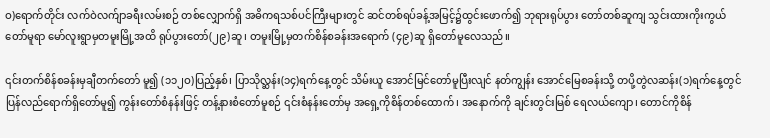ဝ)ရောက်တိုင်း လက်ဝဲလက်ျာခရီးလမ်းစဉ် တစ်လျှောက်ရှိ အဓိကရသစ်ပင်ကြီးများတွင် ဆင်တစ်ရပ်ခန့်အမြင့်၌ထွင်းဖောက်၍ ဘုရားရုပ်ပွား တော်တစ်ဆူကျ သွင်းထားကိုးကွယ် တော်မူရာ မော်လူးရွာမှတမူးမြို့အထိ ရုပ်ပွားတော်(၂၉)ဆူ၊ တမူးမြို့မှတက်စိန်စခန်းအရောက် (၄၉)ဆူ ရှိတော်မူလေသည်။

၎င်းတက်စိန်စခန်းမှချီတက်တော် မူ၍ (၁၁၂ဝ)ပြည့်နှစ်၊ ပြာသိုလ္ဆန်း(၁၄)ရက်နေ့တွင် သိမ်းယူ အောင်မြင်တော်မူပြီးလျင် နတ်ကျွန်း အောင်မြေစခန်းသို့ တပို့တွဲလဆန်း(၁)ရက်နေ့တွင် ပြန်လည်ရောက်ရှိတော်မူ၍ ကွန်းတော်စံနန်းဖြင့် တန့်နားစံတော်မူစဉ် ၎င်းစံနန်းတော်မှ အရှေ့ကိုစိန်တစ်ထောက်၊ အနောက်ကို ချင်းတွင်းမြစ် ရေလယ်ကျော၊ တောင်ကိုစိန်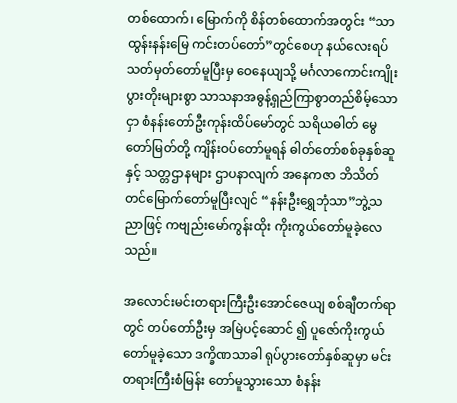တစ်ထောက်၊ မြောက်ကို စိန်တစ်ထောက်အတွင်း “သာထွန်းနန်းမြေ ကင်းတပ်တော်”တွင်စေဟု နယ်လေးရပ် သတ်မှတ်တော်မူပြီးမှ ဝေနေယျသို့ မင်္ဂလာကောင်းကျိုး ပွားတိုးများစွာ သာသနာအဓွန့်ရှည်ကြာစွာတည်စိမ့်သောငှာ စံနန်းတော်ဦးကုန်းထိပ်မော်တွင် သရိယဓါတ် မွေတော်မြတ်တို့ ကျိန်းဝပ်တော်မူရန် ဓါတ်တော်စစ်ခုနှစ်ဆူနှင့် သတ္တဌာနများ ဌာပနာလျက် အနေကဇာ ဘိသိတ်တင်မြောက်တော်မူပြီးလျင် “နန်းဦးရွှေဘုံသာ”ဘွဲ့သညာဖြင့် ကဗျည်းမော်ကွန်းထိုး ကိုးကွယ်တော်မူခဲ့လေသည်။

အလောင်းမင်းတရားကြီးဦးအောင်ဇေယျ စစ်ချီတက်ရာတွင် တပ်တော်ဦးမှ အမြဲပင့်ဆောင် ၍ ပူဇော်ကိုးကွယ်တော်မူခဲ့သော ဒက္ခိဏသာခါ ရုပ်ပွားတော်နှစ်ဆူမှာ မင်းတရားကြီးစံမြန်း တော်မူသွားသော စံနန်း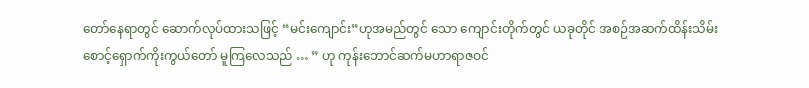တော်နေရာတွင် ဆောက်လုပ်ထားသဖြင့် “မင်းကျောင်း”ဟုအမည်တွင် သော ကျောင်းတိုက်တွင် ယခုတိုင် အစဉ်အဆက်ထိန်းသိမ်းစောင့်ရှောက်ကိုးကွယ်တော် မူကြလေသည် … ” ဟု ကုန်းဘောင်ဆက်မဟာရာဇဝင်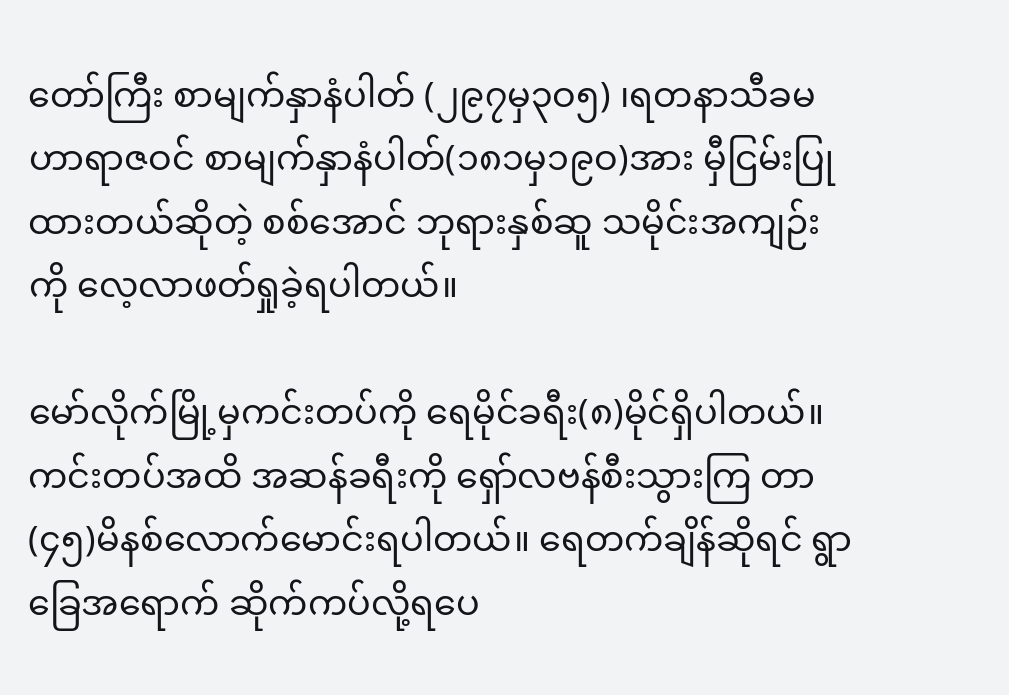တော်ကြီး စာမျက်နှာနံပါတ် (၂၉၇မှ၃ဝ၅) ၊ရတနာသီခမဟာရာဇဝင် စာမျက်နှာနံပါတ်(၁၈၁မှ၁၉ဝ)အား မှီငြမ်းပြုထားတယ်ဆိုတဲ့ စစ်အောင် ဘုရားနှစ်ဆူ သမိုင်းအကျဉ်းကို လေ့လာဖတ်ရှုခဲ့ရပါတယ်။

မော်လိုက်မြို့မှကင်းတပ်ကို ရေမိုင်ခရီး(၈)မိုင်ရှိပါတယ်။ကင်းတပ်အထိ အဆန်ခရီးကို ရှော်လဗန်စီးသွားကြ တာ(၄၅)မိနစ်လောက်မောင်းရပါတယ်။ ရေတက်ချိန်ဆိုရင် ရွာခြေအရောက် ဆိုက်ကပ်လို့ရပေ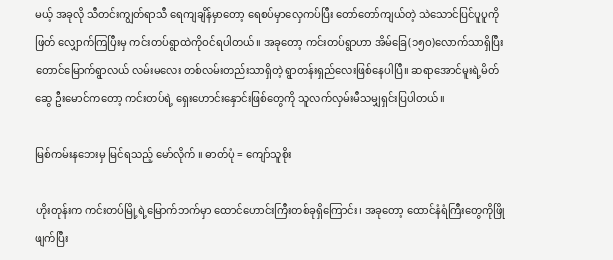မယ့် အခုလို သီတင်းကျွတ်ရာသီ ရေကျချိန်မှာတော့ ရေစပ်မှာလှေကပ်ပြီး တော်တော်ကျယ်တဲ့ သဲသောင်ပြင်ပူပူကိုဖြတ် လျှောက်ကြပြီးမှ ကင်းတပ်ရွာထဲကိုဝင်ရပါတယ်။ အခုတော့ ကင်းတပ်ရွာဟာ အိမ်ခြေ(၁၅ဝ)လောက်သာရှိပြီး တောင်မြောက်ရွာလယ် လမ်းမလေး တစ်လမ်းတည်းသာရှိတဲ့ ရွာတန်းရှည်လေးဖြစ်နေပါပြီ။ ဆရာအောင်မူးရဲ့မိတ်ဆွေ ဦးမောင်ကတော့ ကင်းတပ်ရဲ့ ရှေးဟောင်းနှောင်းဖြစ်တွေကို သူလက်လှမ်းမီသမျှရှင်းပြပါတယ်။

မြစ်ကမ်းနဘေးမှ မြင်ရသည့် မော်လိုက် ။ ဓာတ်ပုံ = ကျော်သူစိုး

ဟိုးတုန်းက ကင်းတပ်မြို့ရဲ့မြောက်ဘက်မှာ ထောင်ဟောင်းကြီးတစ်ခုရှိကြောင်း၊ အခုတော့ ထောင်နံရံကြီးတွေကိုဖြိုဖျက်ပြီး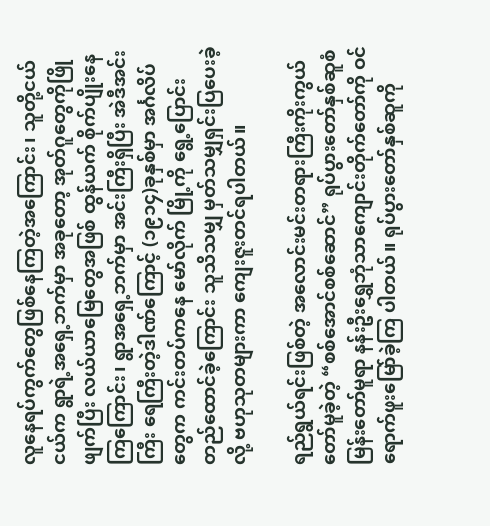လူနေရပ်ကွက်တွေဖြစ်နေကြတဲ့အကြောင်း၊ သူတို့ငယ်ငယ်က ရွာရဲ့အရှေ့ဘက်မှာ အခုတော့ အုတ်ဂူတွေကိုဖြိုဖျက်ပြီး လယ်ယာမြေတွေအဖြစ် ထွန်ယက် စိုက်ပျိုးနေကြကြောင်း၊ ရွာအရှေ့ဘက်မှာ အင်းကြီးရှိပြီး အဲဒီအင်းကြီး ရေကြီးတဲ့ဒါဏ်ကြောင့် (၁၉၁၄)ခုနှစ်မှာ အင်္ဂလိပ်တွေက ကင်းတပ်ကနေ မော်လိုက် မြို့ကို ရွေ့ပြောင်းတည်ထောင်ခဲ့ကြောင်း သူသိသမျှ မှတ်သမျှရှင်းပြပေးခဲ့လို့ ဗဟုသုတများကာ ကျေးဇူးတင်ရပါတယ်။

ရည်ရွယ်ရင်းဖြစ်တဲ့ အလောင်းမင်းတရားကြီးကိုးကွယ်တော်မူခဲ့တဲ့ “စစ်အောင်စစ်ဆောင်” ရုပ်ပွားတော်နှစ်ဆူစံမြန်းတော်မူရာ နန်းဦးရွှေဘုံသာကျောင်းတိုက်တော်ကို ဝင်ရောက်ဖူးမြော်ခဲ့ကြ ပါတယ်။ ရုပ်ပွားတော်နှစ်ဆူကို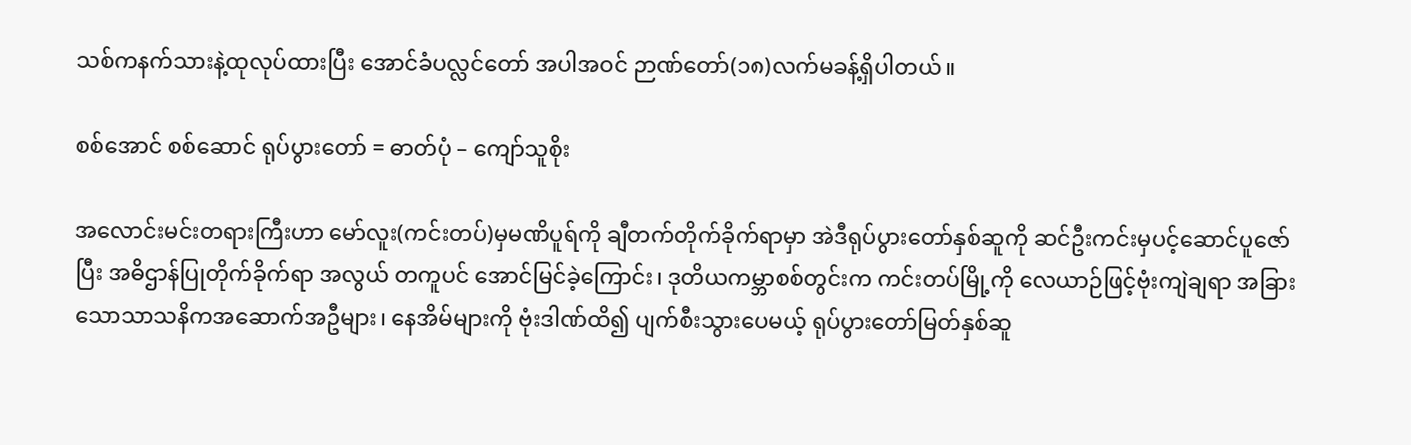သစ်ကနက်သားနဲ့ထုလုပ်ထားပြီး အောင်ခံပလ္လင်တော် အပါအဝင် ဉာဏ်တော်(၁၈)လက်မခန့်ရှိပါတယ်။

စစ်အောင် စစ်ဆောင် ရုပ်ပွားတော် = ဓာတ်ပုံ – ကျော်သူစိုး

အလောင်းမင်းတရားကြီးဟာ မော်လူး(ကင်းတပ်)မှမဏိပူရ်ကို ချီတက်တိုက်ခိုက်ရာမှာ အဲဒီရုပ်ပွားတော်နှစ်ဆူကို ဆင်ဦးကင်းမှပင့်ဆောင်ပူဇော်ပြီး အဓိဌာန်ပြုတိုက်ခိုက်ရာ အလွယ် တကူပင် အောင်မြင်ခဲ့ကြောင်း၊ ဒုတိယကမ္ဘာစစ်တွင်းက ကင်းတပ်မြို့ကို လေယာဉ်ဖြင့်ဗုံးကျဲချရာ အခြားသောသာသနိကအဆောက်အဦများ၊ နေအိမ်များကို ဗုံးဒါဏ်ထိ၍ ပျက်စီးသွားပေမယ့် ရုပ်ပွားတော်မြတ်နှစ်ဆူ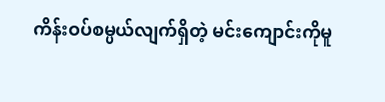ကိန်းဝပ်စမ္ပယ်လျက်ရှိတဲ့ မင်းကျောင်းကိုမူ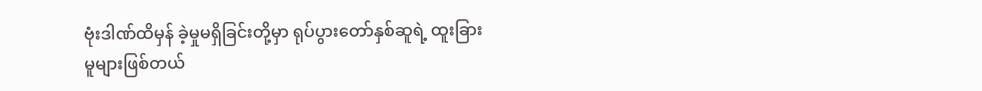ဗုံးဒါဏ်ထိမှန် ခဲ့မှုမရှိခြင်းတို့မှာ ရုပ်ပွားတော်နှစ်ဆူရဲ့ ထူးခြားမူများဖြစ်တယ်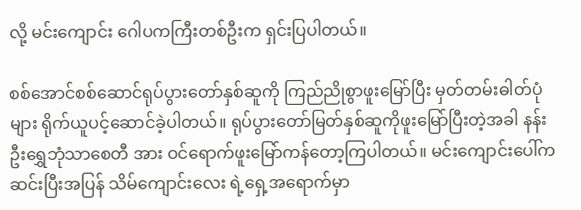လို့ မင်းကျောင်း ဂေါပကကြီးတစ်ဦးက ရှင်းပြပါတယ်။

စစ်အောင်စစ်ဆောင်ရုပ်ပွားတော်နှစ်ဆူကို ကြည်ညိုစွာဖူးမြော်ပြီး မှတ်တမ်းဓါတ်ပုံများ ရိုက်ယူပင့်ဆောင်ခဲ့ပါတယ်။ ရုပ်ပွားတော်မြတ်နှစ်ဆူကိုဖူးမြော်ပြီးတဲ့အခါ နန်းဦးရွှေဘုံသာစေတီ အား ဝင်ရောက်ဖူးမြော်ကန်တော့ကြပါတယ်။ မင်းကျောင်းပေါ်ကဆင်းပြီးအပြန် သိမ်ကျောင်းလေး ရဲ့ရှေ့အရောက်မှာ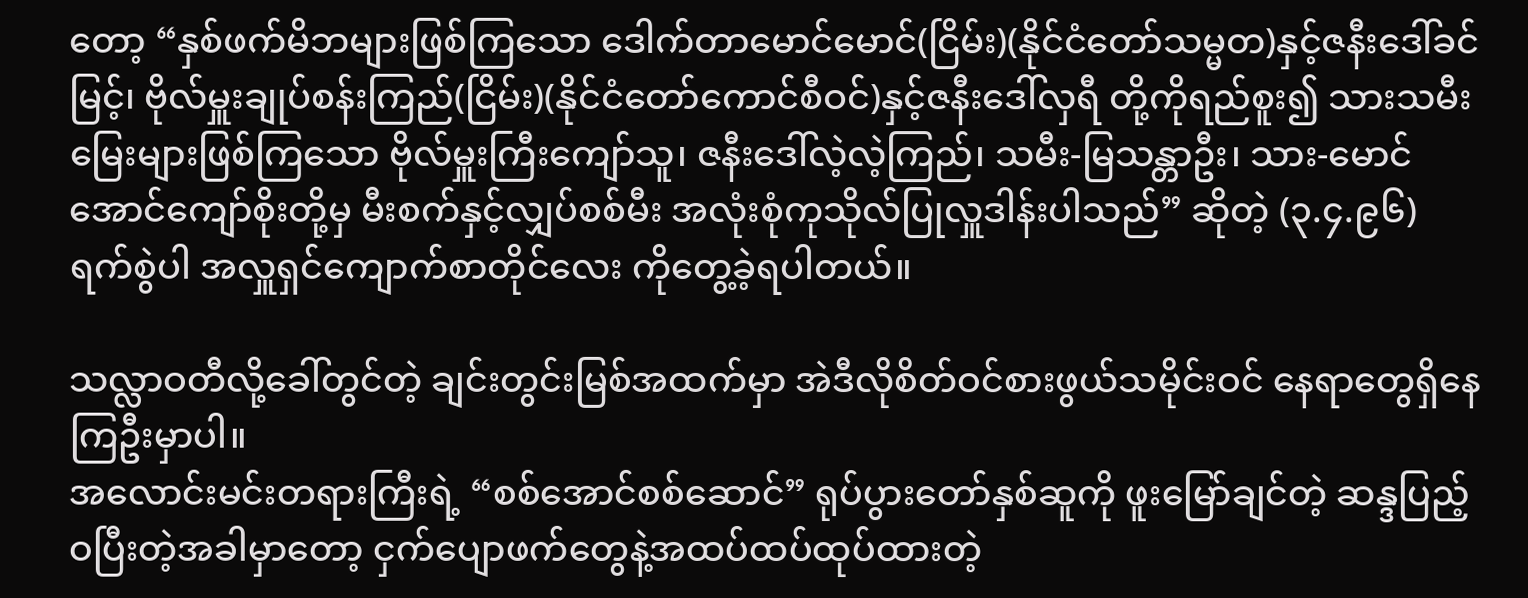တော့ “နှစ်ဖက်မိဘများဖြစ်ကြသော ဒေါက်တာမောင်မောင်(ငြိမ်း)(နိုင်ငံတော်သမ္မတ)နှင့်ဇနီးဒေါ်ခင်မြင့်၊ ဗိုလ်မှူးချုပ်စန်းကြည်(ငြိမ်း)(နိုင်ငံတော်ကောင်စီဝင်)နှင့်ဇနီးဒေါ်လှရီ တို့ကိုရည်စူး၍ သားသမီး မြေးများဖြစ်ကြသော ဗိုလ်မှူးကြီးကျော်သူ၊ ဇနီးဒေါ်လဲ့လဲ့ကြည်၊ သမီး-မြသန္တာဦး၊ သား-မောင် အောင်ကျော်စိုးတို့မှ မီးစက်နှင့်လျှပ်စစ်မီး အလုံးစုံကုသိုလ်ပြုလှူဒါန်းပါသည်” ဆိုတဲ့ (၃.၄.၉၆) ရက်စွဲပါ အလှူရှင်ကျောက်စာတိုင်လေး ကိုတွေ့ခဲ့ရပါတယ်။

သလ္လာဝတီလို့ခေါ်တွင်တဲ့ ချင်းတွင်းမြစ်အထက်မှာ အဲဒီလိုစိတ်ဝင်စားဖွယ်သမိုင်းဝင် နေရာတွေရှိနေကြဦးမှာပါ။
အလောင်းမင်းတရားကြီးရဲ့ “စစ်အောင်စစ်ဆောင်” ရုပ်ပွားတော်နှစ်ဆူကို ဖူးမြော်ချင်တဲ့ ဆန္ဒပြည့်ဝပြီးတဲ့အခါမှာတော့ ငှက်ပျောဖက်တွေနဲ့အထပ်ထပ်ထုပ်ထားတဲ့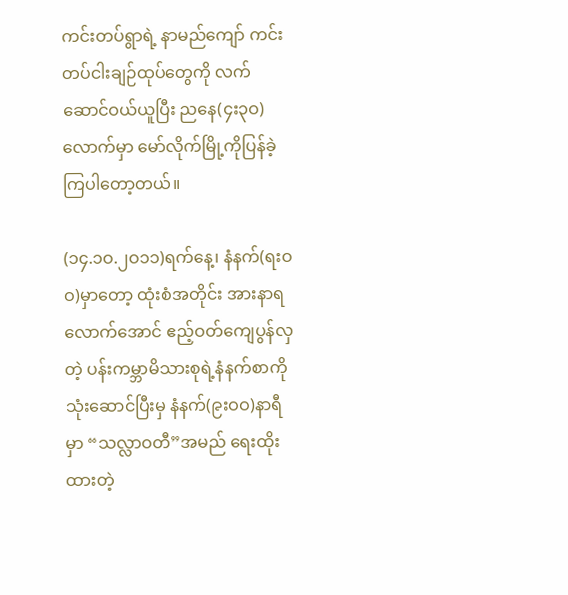ကင်းတပ်ရွာရဲ့ နာမည်ကျော် ကင်းတပ်ငါးချဉ်ထုပ်တွေကို လက်ဆောင်ဝယ်ယူပြီး ညနေ(၄း၃ဝ)လောက်မှာ မော်လိုက်မြို့ကိုပြန်ခဲ့ကြပါတော့တယ်။

(၁၄.၁ဝ.၂ဝ၁၁)ရက်နေ့၊ နံနက်(ရးဝဝ)မှာတော့ ထုံးစံအတိုင်း အားနာရလောက်အောင် ဧည့်ဝတ်ကျေပွန်လှတဲ့ ပန်းကမ္ဘာမိသားစုရဲ့နံနက်စာကိုသုံးဆောင်ပြီးမှ နံနက်(၉းဝဝ)နာရီမှာ “သလ္လာဝတီ”အမည် ရေးထိုးထားတဲ့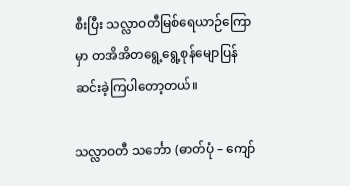စီးပြီး သလ္လာဝတီမြစ်ရေယာဉ်ကြောမှာ တအိအိတရွေ့ရွေ့စုန်မျောပြန်ဆင်းခဲ့ကြပါတော့တယ်။

သလ္လာဝတီ သင်္ဘော (ဓာတ်ပုံ – ကျော်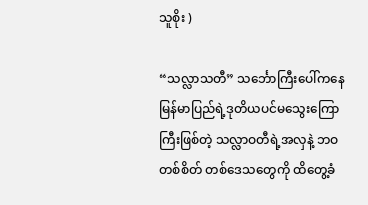သူစိုး )

“သလ္လာသတီ” သင်္ဘောကြီးပေါ်ကနေ မြန်မာပြည်ရဲ့ဒုတိယပင်မသွေးကြောကြီးဖြစ်တဲ့ သလ္လာဝတီရဲ့အလှနဲ့ ဘဝတစ်စိတ် တစ်ဒေသတွေကို ထိတွေ့ခံ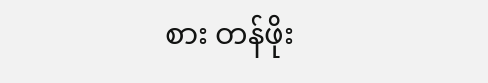စား တန်ဖိုး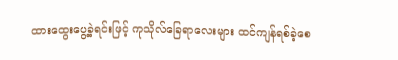ထားထွေးပွေ့ခဲ့ရင်းဖြင့် ကုသိုလ်ခြေရာလေးများ ထင်ကျန်ရစ်ခဲ့စေ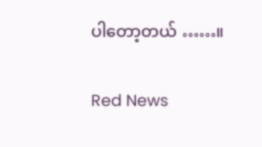ပါတော့တယ် ……။

Red News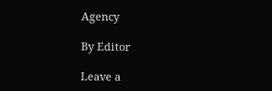Agency

By Editor

Leave a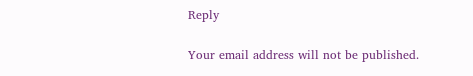Reply

Your email address will not be published.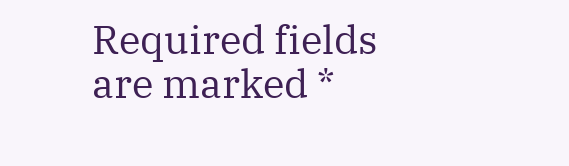Required fields are marked *